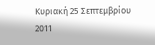Κυριακή 25 Σεπτεμβρίου 2011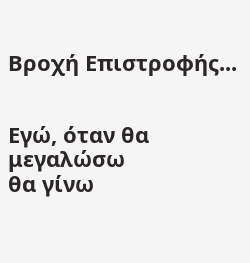Βροχή Επιστροφής...


Εγώ, όταν θα μεγαλώσω
θα γίνω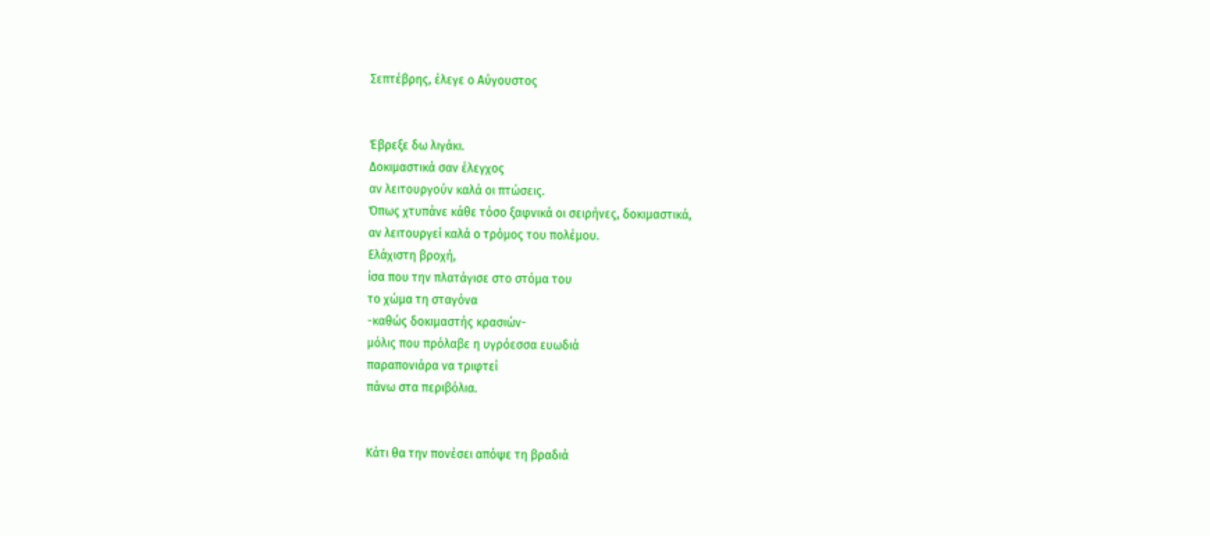Σεπτέβρης, έλεγε ο Αύγουστος


Έβρεξε δω λιγάκι.
Δοκιμαστικά σαν έλεγχος
αν λειτουργούν καλά οι πτώσεις.
Όπως χτυπάνε κάθε τόσο ξαφνικά οι σειρήνες, δοκιμαστικά,
αν λειτουργεί καλά ο τρόμος του πολέμου.
Ελάχιστη βροχή,
ίσα που την πλατάγισε στο στόμα του
το χώμα τη σταγόνα
-καθώς δοκιμαστής κρασιών-
μόλις που πρόλαβε η υγρόεσσα ευωδιά
παραπονιάρα να τριφτεί
πάνω στα περιβόλια.


Κάτι θα την πονέσει απόψε τη βραδιά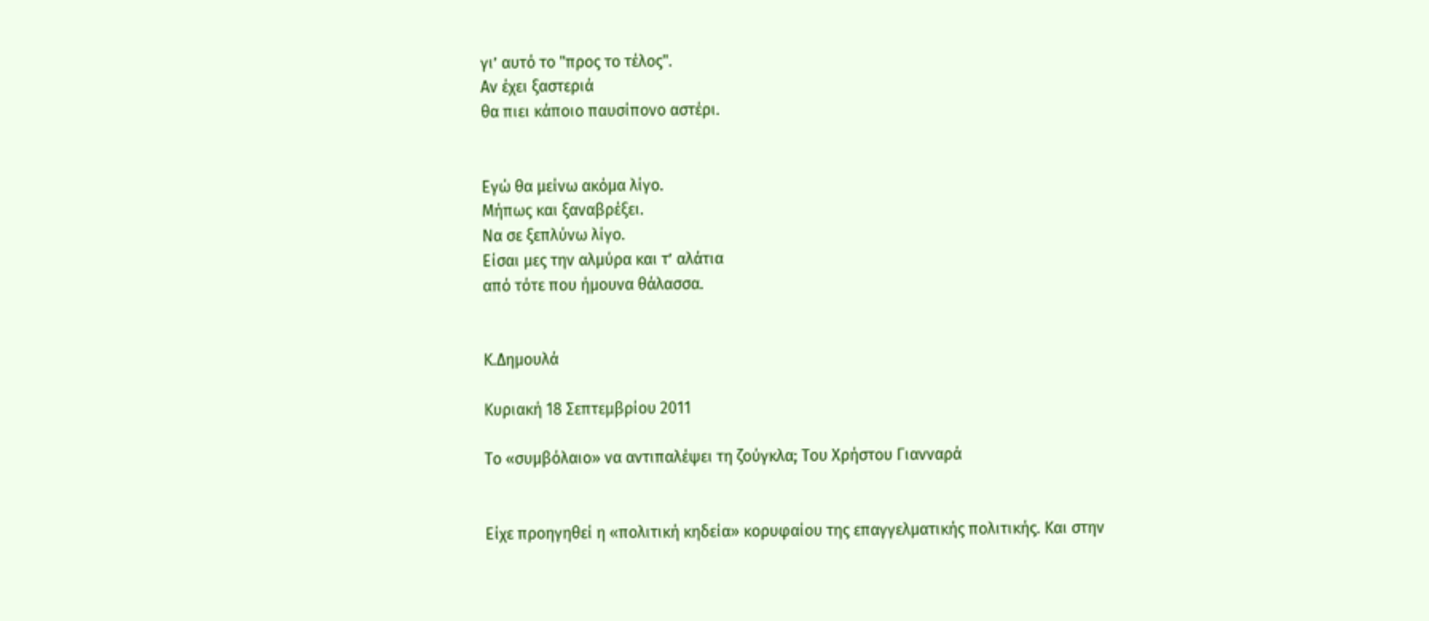γι’ αυτό το "προς το τέλος".
Αν έχει ξαστεριά
θα πιει κάποιο παυσίπονο αστέρι.


Εγώ θα μείνω ακόμα λίγο.
Μήπως και ξαναβρέξει.
Να σε ξεπλύνω λίγο.
Είσαι μες την αλμύρα και τ’ αλάτια
από τότε που ήμουνα θάλασσα.


Κ.Δημουλά

Κυριακή 18 Σεπτεμβρίου 2011

Το «συμβόλαιο» να αντιπαλέψει τη ζούγκλα; Tου Χρήστου Γιανναρά


Είχε προηγηθεί η «πολιτική κηδεία» κορυφαίου της επαγγελματικής πολιτικής. Και στην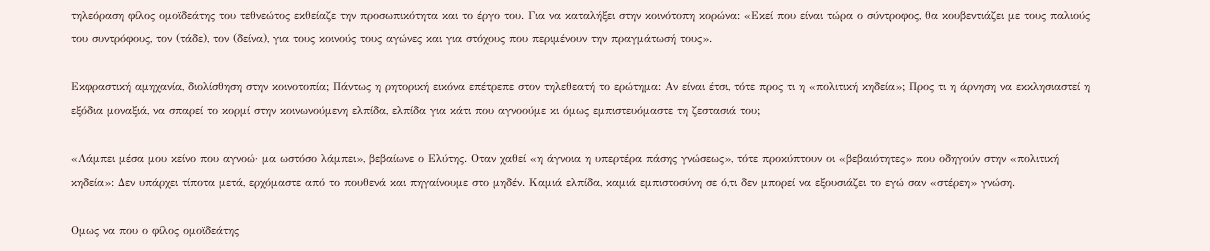τηλεόραση φίλος ομοϊδεάτης του τεθνεώτος εκθείαζε την προσωπικότητα και το έργο του. Για να καταλήξει στην κοινότοπη κορώνα: «Εκεί που είναι τώρα ο σύντροφος, θα κουβεντιάζει με τους παλιούς του συντρόφους, τον (τάδε), τον (δείνα), για τους κοινούς τους αγώνες και για στόχους που περιμένουν την πραγμάτωσή τους».

Εκφραστική αμηχανία, διολίσθηση στην κοινοτοπία; Πάντως η ρητορική εικόνα επέτρεπε στον τηλεθεατή το ερώτημα: Αν είναι έτσι, τότε προς τι η «πολιτική κηδεία»; Προς τι η άρνηση να εκκλησιαστεί η εξόδια μοναξιά, να σπαρεί το κορμί στην κοινωνούμενη ελπίδα, ελπίδα για κάτι που αγνοούμε κι όμως εμπιστευόμαστε τη ζεστασιά του;

«Λάμπει μέσα μου κείνο που αγνοώ· μα ωστόσο λάμπει», βεβαίωνε ο Ελύτης. Οταν χαθεί «η άγνοια η υπερτέρα πάσης γνώσεως», τότε προκύπτουν οι «βεβαιότητες» που οδηγούν στην «πολιτική κηδεία»: Δεν υπάρχει τίποτα μετά, ερχόμαστε από το πουθενά και πηγαίνουμε στο μηδέν. Καμιά ελπίδα, καμιά εμπιστοσύνη σε ό,τι δεν μπορεί να εξουσιάζει το εγώ σαν «στέρεη» γνώση.

Ομως να που ο φίλος ομοϊδεάτης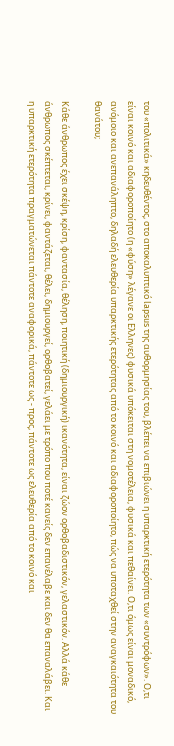του «πολιτικά» κηδευθέντος, στο αποκαλυπτικό lapsus της αυθορμησίας του, βλέπει να επιβιώνει η υπαρκτική ετερότητα των «συντρόφων». Ο,τι είναι κοινό και αδιαφοροποίητο (η «φύση» λέγανε οι Ελληνες) φυσικά υπόκειται στη νομοτέλεια, φυσικά και πεθαίνει. Ο,τι όμως είναι μοναδικό, ανόμοιο και ανεπανάληπτο, δηλαδή ελευθερία υπαρκτικής ετερότητας από το κοινό και αδιαφοροποίητο, πώς να υποταχθεί στην αναγκαιότητα του θανάτου;

Κάθε άνθρωπος έχει σκέψη, κρίση, φαντασία, θέληση, ποιητική (δημιουργική) ικανότητα, είναι ζώον ορθοβαδιστικόν, γελαστικόν. Αλλά κάθε άνθρωπος σκέπτεται, κρίνει, φαντάζεται, θέλει, δημιουργεί, ορθοβατεί, γελάει με τρόπο που ποτέ κανείς δεν επανέλαβε και δεν θα επαναλάβει. Και η υπαρκτική ετερότητα πραγματώνεται πάντοτε αναφορικά, πάντοτε ως - προς, πάντοτε ως ελευθερία από το κοινό και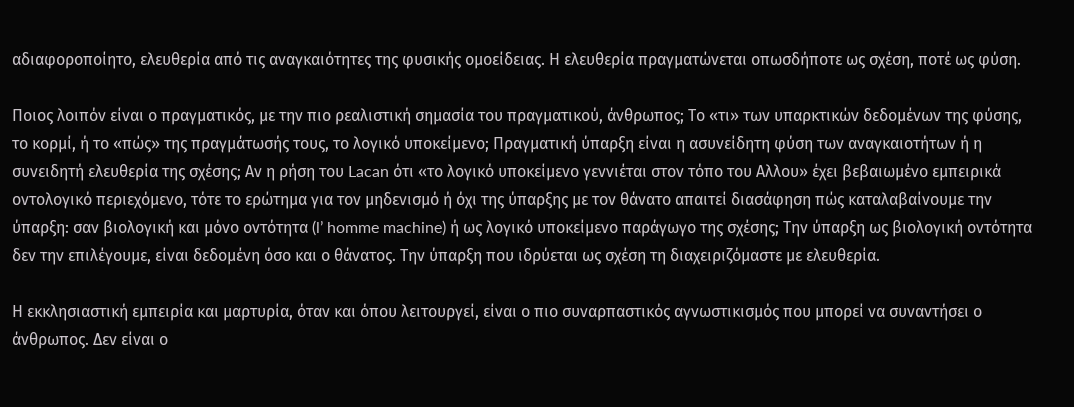αδιαφοροποίητο, ελευθερία από τις αναγκαιότητες της φυσικής ομοείδειας. Η ελευθερία πραγματώνεται οπωσδήποτε ως σχέση, ποτέ ως φύση.

Ποιος λοιπόν είναι ο πραγματικός, με την πιο ρεαλιστική σημασία του πραγματικού, άνθρωπος; Το «τι» των υπαρκτικών δεδομένων της φύσης, το κορμί, ή το «πώς» της πραγμάτωσής τους, το λογικό υποκείμενο; Πραγματική ύπαρξη είναι η ασυνείδητη φύση των αναγκαιοτήτων ή η συνειδητή ελευθερία της σχέσης; Αν η ρήση του Lacan ότι «το λογικό υποκείμενο γεννιέται στον τόπο του Αλλου» έχει βεβαιωμένο εμπειρικά οντολογικό περιεχόμενο, τότε το ερώτημα για τον μηδενισμό ή όχι της ύπαρξης με τον θάνατο απαιτεί διασάφηση πώς καταλαβαίνουμε την ύπαρξη: σαν βιολογική και μόνο οντότητα (l’ homme machine) ή ως λογικό υποκείμενο παράγωγο της σχέσης; Την ύπαρξη ως βιολογική οντότητα δεν την επιλέγουμε, είναι δεδομένη όσο και ο θάνατος. Την ύπαρξη που ιδρύεται ως σχέση τη διαχειριζόμαστε με ελευθερία.

Η εκκλησιαστική εμπειρία και μαρτυρία, όταν και όπου λειτουργεί, είναι ο πιο συναρπαστικός αγνωστικισμός που μπορεί να συναντήσει ο άνθρωπος. Δεν είναι ο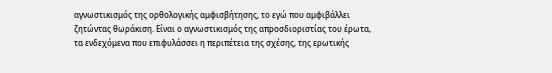αγνωστικισμός της ορθολογικής αμφισβήτησης, το εγώ που αμφιβάλλει ζητώντας θωράκιση. Είναι ο αγνωστικισμός της απροσδιοριστίας του έρωτα, τα ενδεχόμενα που επιφυλάσσει η περιπέτεια της σχέσης, της ερωτικής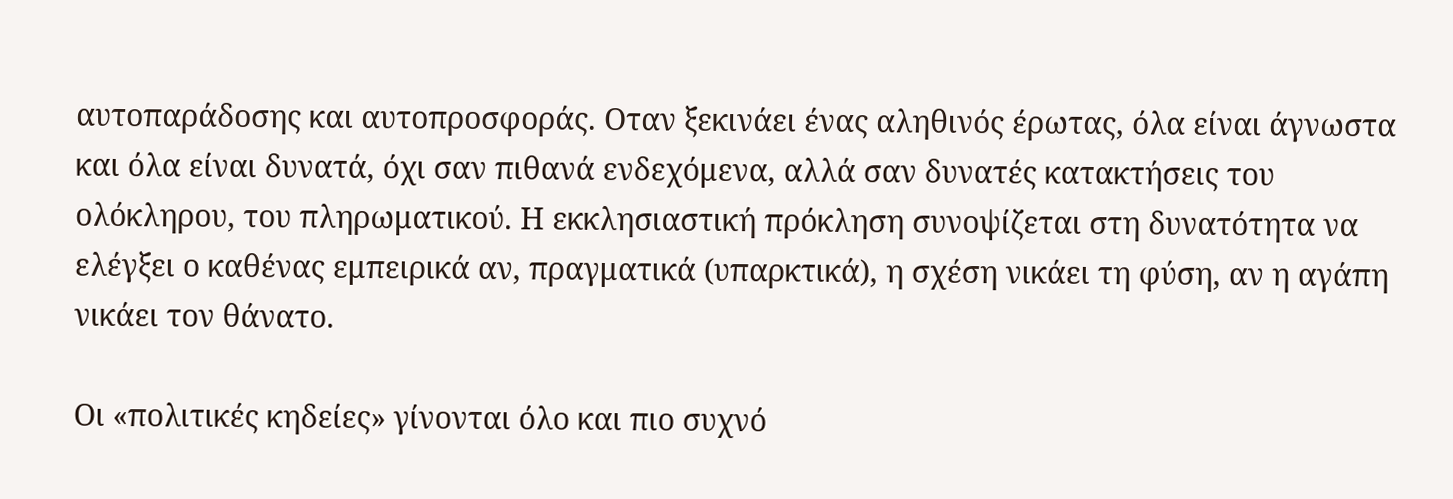αυτοπαράδοσης και αυτοπροσφοράς. Οταν ξεκινάει ένας αληθινός έρωτας, όλα είναι άγνωστα και όλα είναι δυνατά, όχι σαν πιθανά ενδεχόμενα, αλλά σαν δυνατές κατακτήσεις του ολόκληρου, του πληρωματικού. Η εκκλησιαστική πρόκληση συνοψίζεται στη δυνατότητα να ελέγξει ο καθένας εμπειρικά αν, πραγματικά (υπαρκτικά), η σχέση νικάει τη φύση, αν η αγάπη νικάει τον θάνατο.

Οι «πολιτικές κηδείες» γίνονται όλο και πιο συχνό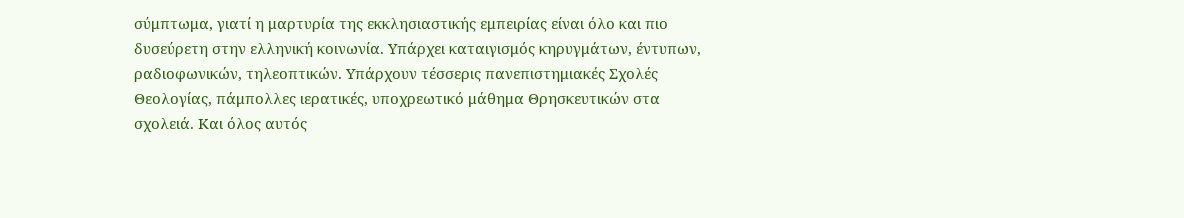σύμπτωμα, γιατί η μαρτυρία της εκκλησιαστικής εμπειρίας είναι όλο και πιο δυσεύρετη στην ελληνική κοινωνία. Υπάρχει καταιγισμός κηρυγμάτων, έντυπων, ραδιοφωνικών, τηλεοπτικών. Υπάρχουν τέσσερις πανεπιστημιακές Σχολές Θεολογίας, πάμπολλες ιερατικές, υποχρεωτικό μάθημα Θρησκευτικών στα σχολειά. Και όλος αυτός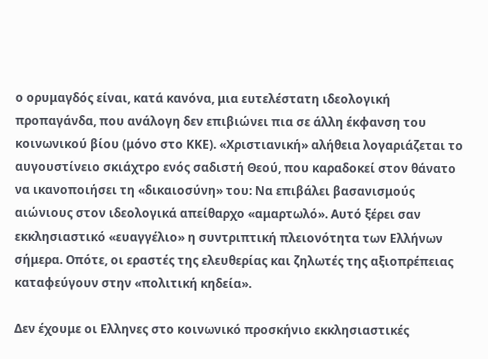ο ορυμαγδός είναι, κατά κανόνα, μια ευτελέστατη ιδεολογική προπαγάνδα, που ανάλογη δεν επιβιώνει πια σε άλλη έκφανση του κοινωνικού βίου (μόνο στο ΚΚΕ). «Χριστιανική» αλήθεια λογαριάζεται το αυγουστίνειο σκιάχτρο ενός σαδιστή Θεού, που καραδοκεί στον θάνατο να ικανοποιήσει τη «δικαιοσύνη» του: Να επιβάλει βασανισμούς αιώνιους στον ιδεολογικά απείθαρχο «αμαρτωλό». Αυτό ξέρει σαν εκκλησιαστικό «ευαγγέλιο» η συντριπτική πλειονότητα των Ελλήνων σήμερα. Οπότε, οι εραστές της ελευθερίας και ζηλωτές της αξιοπρέπειας καταφεύγουν στην «πολιτική κηδεία».

Δεν έχουμε οι Ελληνες στο κοινωνικό προσκήνιο εκκλησιαστικές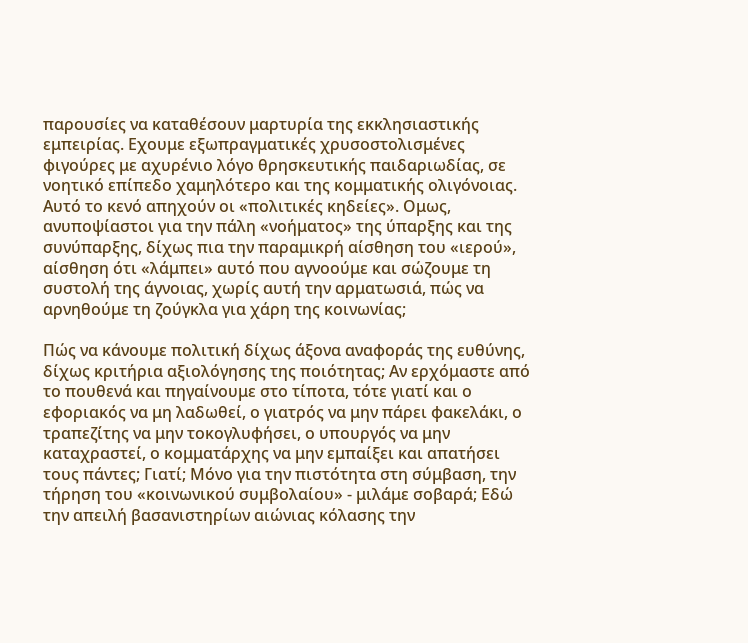παρουσίες να καταθέσουν μαρτυρία της εκκλησιαστικής εμπειρίας. Εχουμε εξωπραγματικές χρυσοστολισμένες φιγούρες με αχυρένιο λόγο θρησκευτικής παιδαριωδίας, σε νοητικό επίπεδο χαμηλότερο και της κομματικής ολιγόνοιας. Αυτό το κενό απηχούν οι «πολιτικές κηδείες». Ομως, ανυποψίαστοι για την πάλη «νοήματος» της ύπαρξης και της συνύπαρξης, δίχως πια την παραμικρή αίσθηση του «ιερού», αίσθηση ότι «λάμπει» αυτό που αγνοούμε και σώζουμε τη συστολή της άγνοιας, χωρίς αυτή την αρματωσιά, πώς να αρνηθούμε τη ζούγκλα για χάρη της κοινωνίας;

Πώς να κάνουμε πολιτική δίχως άξονα αναφοράς της ευθύνης, δίχως κριτήρια αξιολόγησης της ποιότητας; Αν ερχόμαστε από το πουθενά και πηγαίνουμε στο τίποτα, τότε γιατί και ο εφοριακός να μη λαδωθεί, ο γιατρός να μην πάρει φακελάκι, ο τραπεζίτης να μην τοκογλυφήσει, ο υπουργός να μην καταχραστεί, ο κομματάρχης να μην εμπαίξει και απατήσει τους πάντες; Γιατί; Μόνο για την πιστότητα στη σύμβαση, την τήρηση του «κοινωνικού συμβολαίου» - μιλάμε σοβαρά; Εδώ την απειλή βασανιστηρίων αιώνιας κόλασης την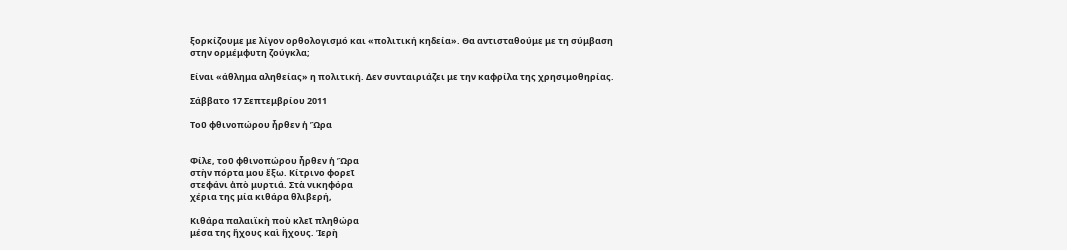ξορκίζουμε με λίγον ορθολογισμό και «πολιτική κηδεία». Θα αντισταθούμε με τη σύμβαση στην ορμέμφυτη ζούγκλα;

Είναι «άθλημα αληθείας» η πολιτική. Δεν συνταιριάζει με την καφρίλα της χρησιμοθηρίας.

Σάββατο 17 Σεπτεμβρίου 2011

Τοῦ φθινοπώρου ἦρθεν ἡ Ὥρα


Φίλε, τοῦ φθινοπώρου ἦρθεν ἡ Ὥρα
στὴν πόρτα μου ἔξω. Κίτρινο φορεῖ
στεφάνι ἀπὸ μυρτιά. Στὰ νικηφόρα
χέρια της μία κιθάρα θλιβερή,

Κιθάρα παλαιϊκὴ ποὺ κλεῖ πληθώρα
μέσα της ἤχους καὶ ἤχους. Ἱερὴ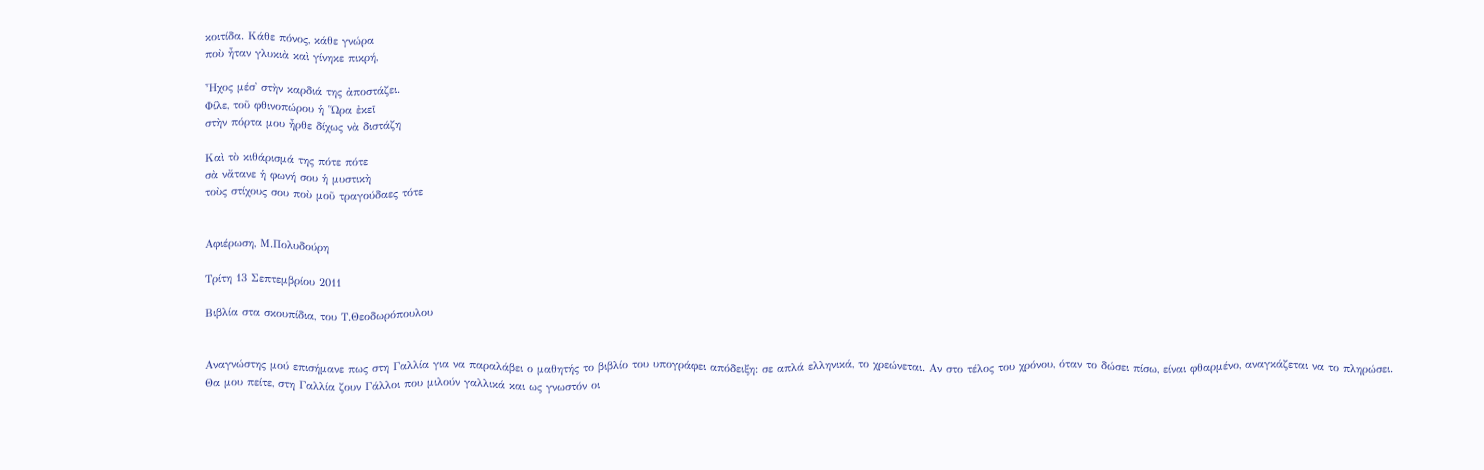κοιτίδα. Κάθε πόνος, κάθε γνώρα
ποὺ ἦταν γλυκιὰ καὶ γίνηκε πικρή,

Ἦχος μέσ᾿ στὴν καρδιά της ἀποστάζει.
Φίλε, τοῦ φθινοπώρου ἡ Ὥρα ἐκεῖ
στὴν πόρτα μου ἦρθε δίχως νὰ διστάζη

Καὶ τὸ κιθάρισμά της πότε πότε
σὰ νἄτανε ἡ φωνή σου ἡ μυστικὴ
τοὺς στίχους σου ποὺ μοῦ τραγούδαες τότε


Αφιέρωση, Μ.Πολυδούρη

Τρίτη 13 Σεπτεμβρίου 2011

Bιβλία στα σκουπίδια, του Τ.Θεοδωρόπουλου


Αναγνώστης μού επισήμανε πως στη Γαλλία για να παραλάβει ο μαθητής το βιβλίο του υπογράφει απόδειξη: σε απλά ελληνικά, το χρεώνεται. Αν στο τέλος του χρόνου, όταν το δώσει πίσω, είναι φθαρμένο, αναγκάζεται να το πληρώσει.
Θα μου πείτε, στη Γαλλία ζουν Γάλλοι που μιλούν γαλλικά και ως γνωστόν οι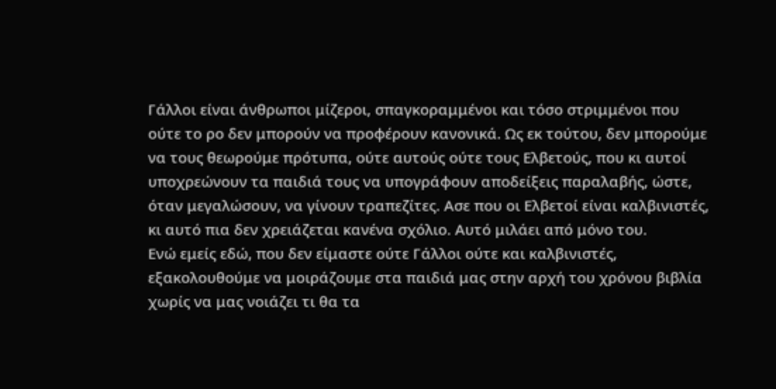Γάλλοι είναι άνθρωποι μίζεροι, σπαγκοραμμένοι και τόσο στριμμένοι που ούτε το ρο δεν μπορούν να προφέρουν κανονικά. Ως εκ τούτου, δεν μπορούμε να τους θεωρούμε πρότυπα, ούτε αυτούς ούτε τους Ελβετούς, που κι αυτοί υποχρεώνουν τα παιδιά τους να υπογράφουν αποδείξεις παραλαβής, ώστε, όταν μεγαλώσουν, να γίνουν τραπεζίτες. Ασε που οι Ελβετοί είναι καλβινιστές, κι αυτό πια δεν χρειάζεται κανένα σχόλιο. Αυτό μιλάει από μόνο του.
Ενώ εμείς εδώ, που δεν είμαστε ούτε Γάλλοι ούτε και καλβινιστές, εξακολουθούμε να μοιράζουμε στα παιδιά μας στην αρχή του χρόνου βιβλία χωρίς να μας νοιάζει τι θα τα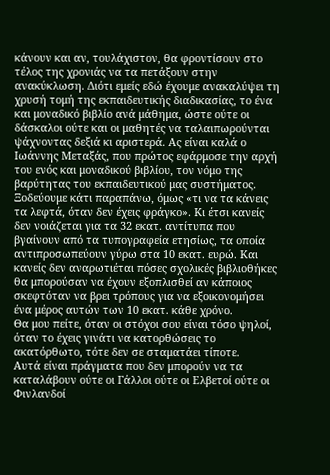κάνουν και αν, τουλάχιστον, θα φροντίσουν στο τέλος της χρονιάς να τα πετάξουν στην ανακύκλωση. Διότι εμείς εδώ έχουμε ανακαλύψει τη χρυσή τομή της εκπαιδευτικής διαδικασίας, το ένα και μοναδικό βιβλίο ανά μάθημα, ώστε ούτε οι δάσκαλοι ούτε και οι μαθητές να ταλαιπωρούνται ψάχνοντας δεξιά κι αριστερά. Ας είναι καλά ο Ιωάννης Μεταξάς, που πρώτος εφάρμοσε την αρχή του ενός και μοναδικού βιβλίου, τον νόμο της βαρύτητας του εκπαιδευτικού μας συστήματος.
Ξοδεύουμε κάτι παραπάνω, όμως «τι να τα κάνεις τα λεφτά, όταν δεν έχεις φράγκο». Κι έτσι κανείς δεν νοιάζεται για τα 32 εκατ. αντίτυπα που βγαίνουν από τα τυπογραφεία ετησίως, τα οποία αντιπροσωπεύουν γύρω στα 10 εκατ. ευρώ. Και κανείς δεν αναρωτιέται πόσες σχολικές βιβλιοθήκες θα μπορούσαν να έχουν εξοπλισθεί αν κάποιος σκεφτόταν να βρει τρόπους για να εξοικονομήσει ένα μέρος αυτών των 10 εκατ. κάθε χρόνο.
Θα μου πείτε, όταν οι στόχοι σου είναι τόσο ψηλοί, όταν το έχεις γινάτι να κατορθώσεις το ακατόρθωτο, τότε δεν σε σταματάει τίποτε.
Αυτά είναι πράγματα που δεν μπορούν να τα καταλάβουν ούτε οι Γάλλοι ούτε οι Ελβετοί ούτε οι Φινλανδοί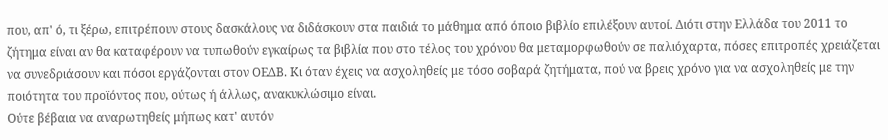που, απ' ό, τι ξέρω, επιτρέπουν στους δασκάλους να διδάσκουν στα παιδιά το μάθημα από όποιο βιβλίο επιλέξουν αυτοί. Διότι στην Ελλάδα του 2011 το ζήτημα είναι αν θα καταφέρουν να τυπωθούν εγκαίρως τα βιβλία που στο τέλος του χρόνου θα μεταμορφωθούν σε παλιόχαρτα, πόσες επιτροπές χρειάζεται να συνεδριάσουν και πόσοι εργάζονται στον ΟΕΔΒ. Κι όταν έχεις να ασχοληθείς με τόσο σοβαρά ζητήματα, πού να βρεις χρόνο για να ασχοληθείς με την ποιότητα του προϊόντος που, ούτως ή άλλως, ανακυκλώσιμο είναι.
Ούτε βέβαια να αναρωτηθείς μήπως κατ' αυτόν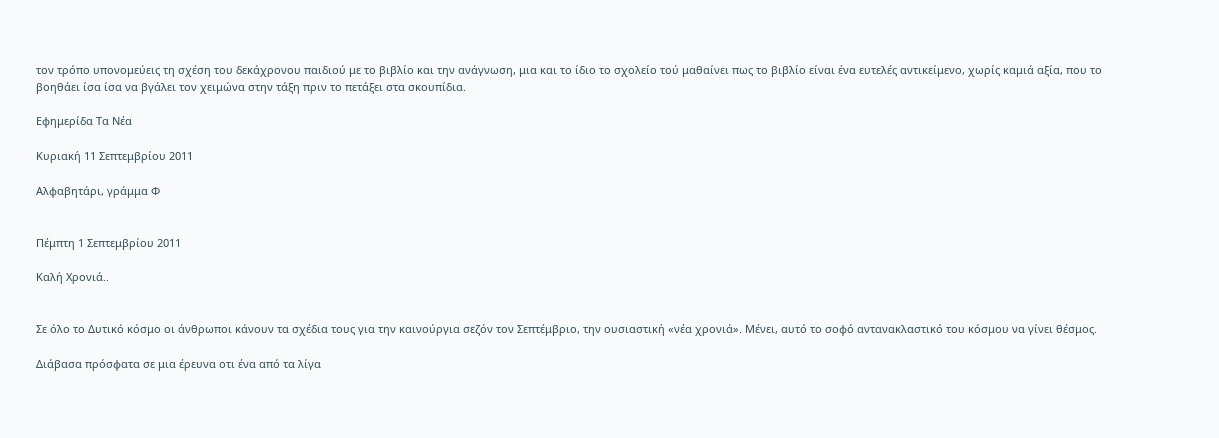τον τρόπο υπονομεύεις τη σχέση του δεκάχρονου παιδιού με το βιβλίο και την ανάγνωση, μια και το ίδιο το σχολείο τού μαθαίνει πως το βιβλίο είναι ένα ευτελές αντικείμενο, χωρίς καμιά αξία, που το βοηθάει ίσα ίσα να βγάλει τον χειμώνα στην τάξη πριν το πετάξει στα σκουπίδια.

Εφημερίδα Τα Νέα

Κυριακή 11 Σεπτεμβρίου 2011

Αλφαβητάρι, γράμμα Φ


Πέμπτη 1 Σεπτεμβρίου 2011

Καλή Χρονιά..


Σε όλο το Δυτικό κόσμο οι άνθρωποι κάνουν τα σχέδια τους για την καινούργια σεζόν τον Σεπτέμβριο, την ουσιαστική «νέα χρονιά». Μένει, αυτό το σοφό αντανακλαστικό του κόσμου να γίνει θέσμος.

Διάβασα πρόσφατα σε μια έρευνα οτι ένα από τα λίγα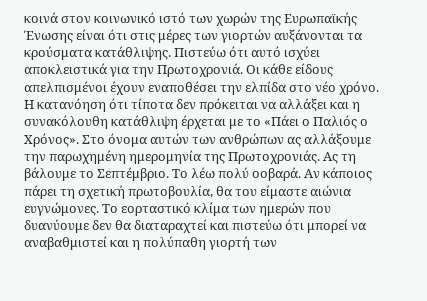κοινά στον κοινωνικό ιστό των χωρών της Ευρωπαϊκής Ένωσης είναι ότι στις μέρες των γιορτών αυξάνονται τα κρούσματα κατάθλιψης. Πιστεύω ότι αυτό ισχύει αποκλειστικά για την Πρωτοχρονιά. Οι κάθε είδους απελπισμένοι έχουν εναποθέσει την ελπίδα στο νέο χρόνο. Η κατανόηση ότι τίποτα δεν πρόκειται να αλλάξει και η συνακόλουθη κατάθλιψη έρχεται με το «Πάει ο Παλιός ο Χρόνος». Στο όνομα αυτών των ανθρώπων ας αλλάξουμε την παρωχημένη ημερομηνία της Πρωτοχρονιάς. Ας τη βάλουμε το Σεπτέμβριο. Το λέω πολύ οοβαρά. Αν κάποιος πάρει τη σχετική πρωτοβουλία, θα του είμαστε αιώνια ευγνώμονες. Το εορταστικό κλίμα των ημερών που δυανύουμε δεν θα διαταραχτεί και πιστεύω ότι μπορεί να αναβαθμιστεί και η πολύπαθη γιορτή των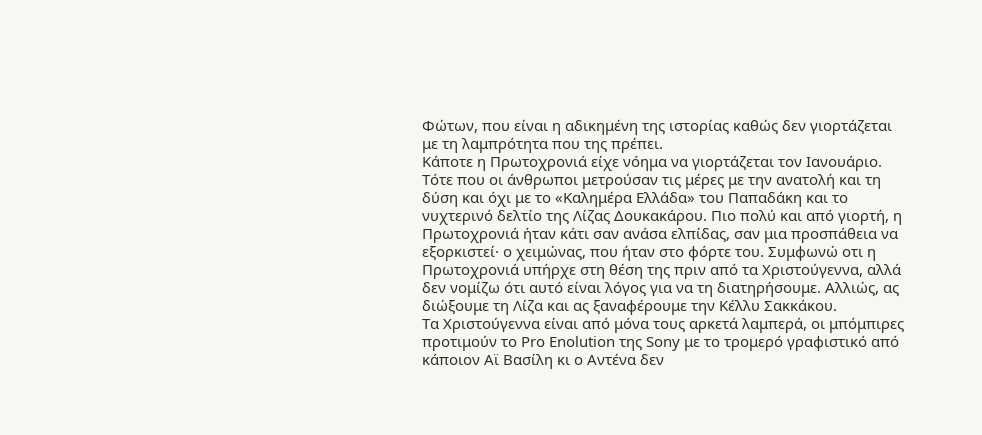Φώτων, που είναι η αδικημένη της ιστορίας καθώς δεν γιορτάζεται με τη λαμπρότητα που της πρέπει.
Κάποτε η Πρωτοχρονιά είχε νόημα να γιορτάζεται τον Ιανουάριο. Τότε που οι άνθρωποι μετρούσαν τις μέρες με την ανατολή και τη δύση και όχι με το «Καλημέρα Ελλάδα» του Παπαδάκη και το νυχτερινό δελτίο της Λίζας Δουκακάρου. Πιο πολύ και από γιορτή, η Πρωτοχρονιά ήταν κάτι σαν ανάσα ελπίδας, σαν μια προσπάθεια να εξορκιστεί· ο χειμώνας, που ήταν στο φόρτε του. Συμφωνώ οτι η Πρωτοχρονιά υπήρχε στη θέση της πριν από τα Χριστούγεννα, αλλά δεν νομίζω ότι αυτό είναι λόγος για να τη διατηρήσουμε. Αλλιώς, ας διώξουμε τη Λίζα και ας ξαναφέρουμε την Κέλλυ Σακκάκου.
Τα Χριστούγεννα είναι από μόνα τους αρκετά λαμπερά, οι μπόμπιρες προτιμούν το Pro Enolution της Sony με το τρομερό γραφιστικό από κάποιον Αϊ Βασίλη κι ο Αντένα δεν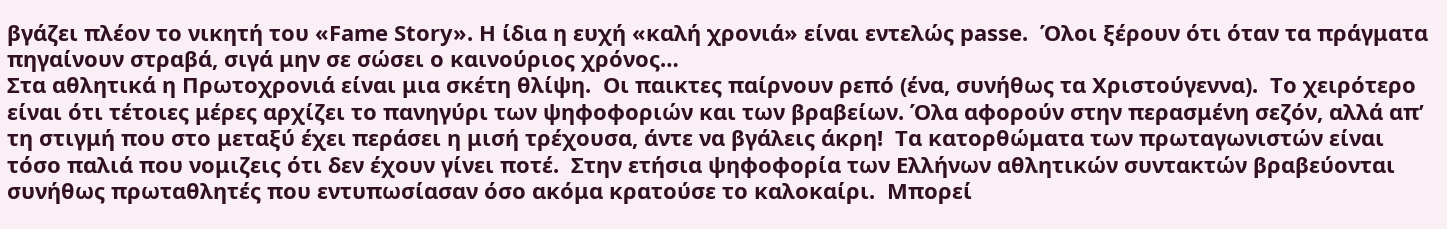βγάζει πλέον το νικητή του «Fame Story». Η ίδια η ευχή «καλή χρονιά» είναι εντελώς passe.  Όλοι ξέρουν ότι όταν τα πράγματα πηγαίνουν στραβά, σιγά μην σε σώσει ο καινούριος χρόνος…
Στα αθλητικά η Πρωτοχρονιά είναι μια σκέτη θλίψη.  Οι παικτες παίρνουν ρεπό (ένα, συνήθως τα Χριστούγεννα).  Το χειρότερο είναι ότι τέτοιες μέρες αρχίζει το πανηγύρι των ψηφοφοριών και των βραβείων. Όλα αφορούν στην περασμένη σεζόν, αλλά απ’ τη στιγμή που στο μεταξύ έχει περάσει η μισή τρέχουσα, άντε να βγάλεις άκρη!  Τα κατορθώματα των πρωταγωνιστών είναι τόσο παλιά που νομιζεις ότι δεν έχουν γίνει ποτέ.  Στην ετήσια ψηφοφορία των Ελλήνων αθλητικών συντακτών βραβεύονται συνήθως πρωταθλητές που εντυπωσίασαν όσο ακόμα κρατούσε το καλοκαίρι.  Μπορεί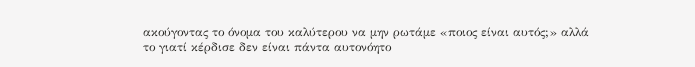ακούγοντας το όνομα του καλύτερου να μην ρωτάμε «ποιος είναι αυτός;» αλλά το γιατί κέρδισε δεν είναι πάντα αυτονόητο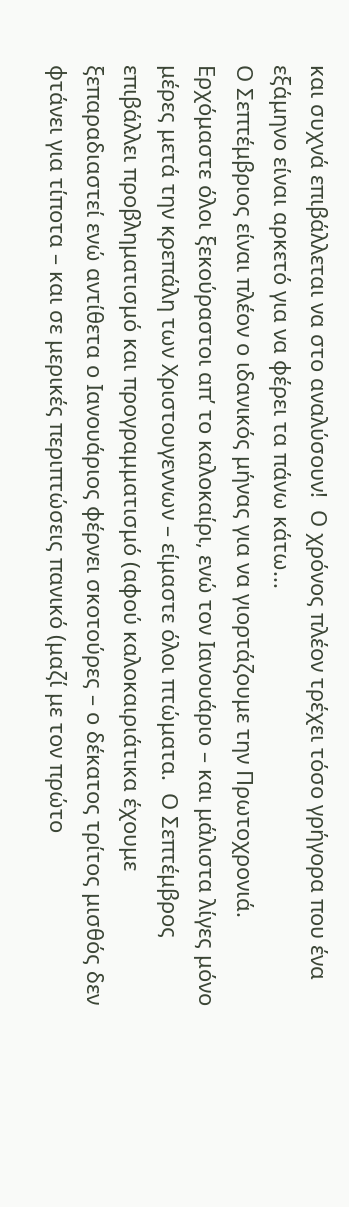και συχνά επιβάλλεται να στο αναλύσουν!  Ο χρόνος πλέον τρέχει τόσο γρήγορα που ένα εξάμηνο είναι αρκετό για να φέρει τα πάνω κάτω...
Ο Σεπτέμβριος είναι πλέον ο ιδανικός μήνας για να γιορτάζουμε την Πρωτοχρονιά. Ερχόμαστε όλοι ξεκούραστοι απ’ το καλοκαίρι, ενώ τον Ιανουάριο – και μάλιστα λίγες μόνο μέρες μετά την κρεπάλη των Χριστουγεννων – είμαστε όλοι πτώματα.  Ο Σεπτέμβρος επιβάλλει προβληματισμό και προγραμματισμό (αφού καλοκαιριάτικα έχουμε ξεπαραδιαστεί ενώ αντίθετα ο Ιανουάριος φέρνει σκοτούρες – ο δέκατος τρίτος μισθός δεν φτάνει για τίποτα – και σε μερικές περιπτώσεις πανικό (μαζί με τον πρώτο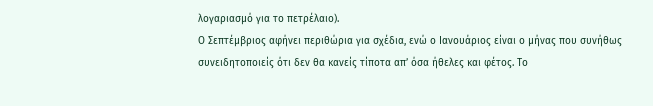λογαριασμό για το πετρέλαιο).
Ο Σεπτέμβριος αφήνει περιθώρια για σχέδια, ενώ ο Ιανουάριος είναι ο μήνας που συνήθως συνειδητοποιείς ότι δεν θα κανείς τίποτα απ’ όσα ήθελες και φέτος. Το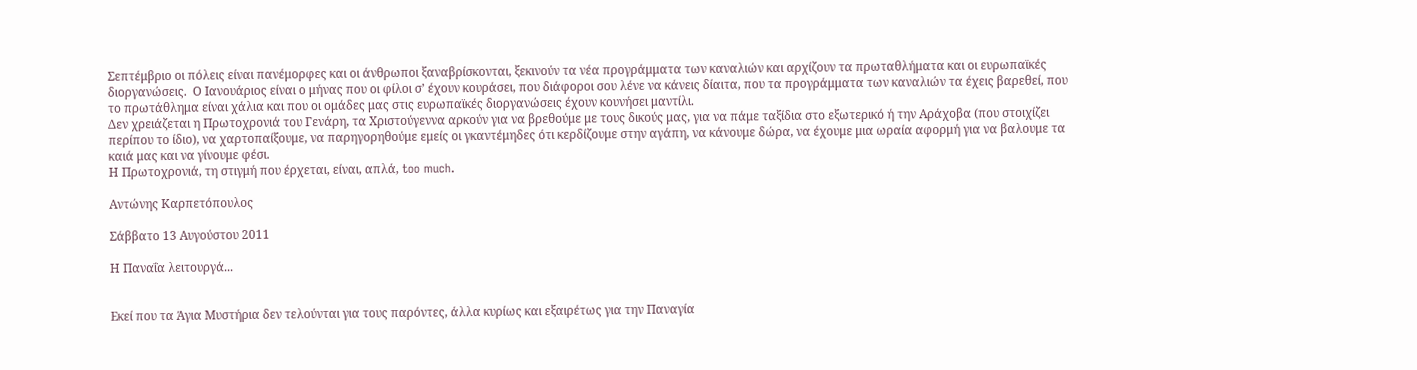Σεπτέμβριο οι πόλεις είναι πανέμορφες και οι άνθρωποι ξαναβρίσκονται, ξεκινούν τα νέα προγράμματα των καναλιών και αρχίζουν τα πρωταθλήματα και οι ευρωπαϊκές διοργανώσεις.  Ο Ιανουάριος είναι ο μήνας που οι φίλοι σ’ έχουν κουράσει, που διάφοροι σου λένε να κάνεις δίαιτα, που τα προγράμματα των καναλιών τα έχεις βαρεθεί, που το πρωτάθλημα είναι χάλια και που οι ομάδες μας στις ευρωπαϊκές διοργανώσεις έχουν κουνήσει μαντίλι.
Δεν χρειάζεται η Πρωτοχρονιά του Γενάρη, τα Χριστούγεννα αρκούν για να βρεθούμε με τους δικούς μας, για να πάμε ταξίδια στο εξωτερικό ή την Αράχοβα (που στοιχίζει περίπου το ίδιο), να χαρτοπαίξουμε, να παρηγορηθούμε εμείς οι γκαντέμηδες ότι κερδίζουμε στην αγάπη, να κάνουμε δώρα, να έχουμε μια ωραία αφορμή για να βαλουμε τα καιά μας και να γίνουμε φέσι.
Η Πρωτοχρονιά, τη στιγμή που έρχεται, είναι, απλά, too much.

Αντώνης Καρπετόπουλος

Σάββατο 13 Αυγούστου 2011

Η Παναΐα λειτουργά...


Εκεί που τα Άγια Μυστήρια δεν τελούνται για τους παρόντες, άλλα κυρίως και εξαιρέτως για την Παναγία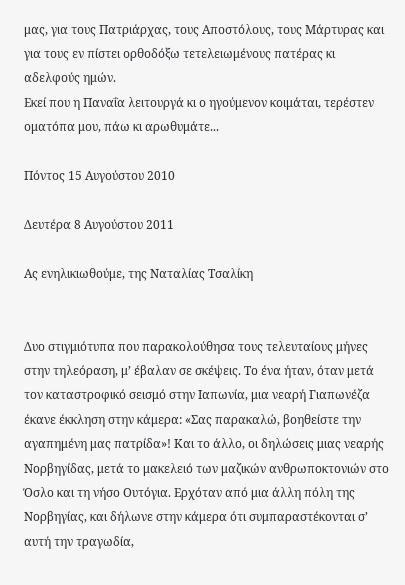μας, για τους Πατριάρχας, τους Αποστόλους, τους Μάρτυρας και για τους εν πίστει ορθοδόξω τετελειωμένoυς πατέρας κι αδελφούς ημών.
Εκεί που η Παναΐα λειτουργά κι ο ηγούμενον κοιμάται, τερέστεν οματόπα μου, πάω κι αρωθυμάτε...

Πόντος 15 Αυγούστου 2010

Δευτέρα 8 Αυγούστου 2011

Ας ενηλικιωθούμε, της Ναταλίας Τσαλίκη


Δυο στιγμιότυπα που παρακολούθησα τους τελευταίους μήνες στην τηλεόραση, μ’ έβαλαν σε σκέψεις. Το ένα ήταν, όταν μετά τον καταστροφικό σεισμό στην Ιαπωνία, μια νεαρή Γιαπωνέζα έκανε έκκληση στην κάμερα: «Σας παρακαλώ, βοηθείστε την αγαπημένη μας πατρίδα»! Και το άλλο, οι δηλώσεις μιας νεαρής Νορβηγίδας, μετά το μακελειό των μαζικών ανθρωποκτονιών στο Όσλο και τη νήσο Ουτόγια. Ερχόταν από μια άλλη πόλη της Νορβηγίας, και δήλωνε στην κάμερα ότι συμπαραστέκονται σ’ αυτή την τραγωδία,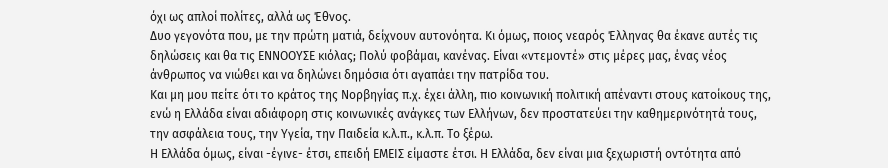όχι ως απλοί πολίτες, αλλά ως Έθνος.
Δυο γεγονότα που, με την πρώτη ματιά, δείχνουν αυτονόητα. Κι όμως, ποιος νεαρός Έλληνας θα έκανε αυτές τις δηλώσεις και θα τις ΕΝΝΟΟΥΣΕ κιόλας; Πολύ φοβάμαι, κανένας. Είναι «ντεμοντέ» στις μέρες μας, ένας νέος άνθρωπος να νιώθει και να δηλώνει δημόσια ότι αγαπάει την πατρίδα του.
Και μη μου πείτε ότι το κράτος της Νορβηγίας π.χ. έχει άλλη, πιο κοινωνική πολιτική απέναντι στους κατοίκους της, ενώ η Ελλάδα είναι αδιάφορη στις κοινωνικές ανάγκες των Ελλήνων, δεν προστατεύει την καθημερινότητά τους, την ασφάλεια τους, την Υγεία, την Παιδεία κ.λ.π., κ.λ.π. Το ξέρω.
Η Ελλάδα όμως, είναι -έγινε- έτσι, επειδή ΕΜΕΙΣ είμαστε έτσι. Η Ελλάδα, δεν είναι μια ξεχωριστή οντότητα από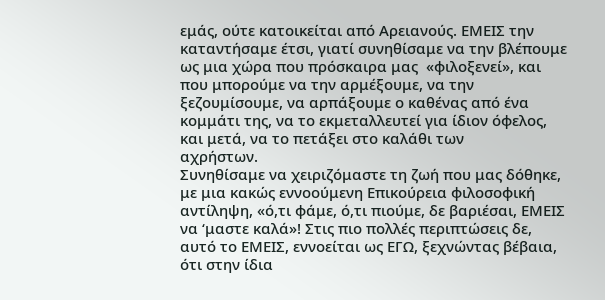εμάς, ούτε κατοικείται από Αρειανούς. ΕΜΕΙΣ την καταντήσαμε έτσι, γιατί συνηθίσαμε να την βλέπουμε ως μια χώρα που πρόσκαιρα μας  «φιλοξενεί», και που μπορούμε να την αρμέξουμε, να την ξεζουμίσουμε, να αρπάξουμε ο καθένας από ένα κομμάτι της, να το εκμεταλλευτεί για ίδιον όφελος, και μετά, να το πετάξει στο καλάθι των
αχρήστων.
Συνηθίσαμε να χειριζόμαστε τη ζωή που μας δόθηκε, με μια κακώς εννοούμενη Επικούρεια φιλοσοφική αντίληψη, «ό,τι φάμε, ό,τι πιούμε, δε βαριέσαι, ΕΜΕΙΣ να ‘μαστε καλά»! Στις πιο πολλές περιπτώσεις δε, αυτό το ΕΜΕΙΣ, εννοείται ως ΕΓΩ, ξεχνώντας βέβαια, ότι στην ίδια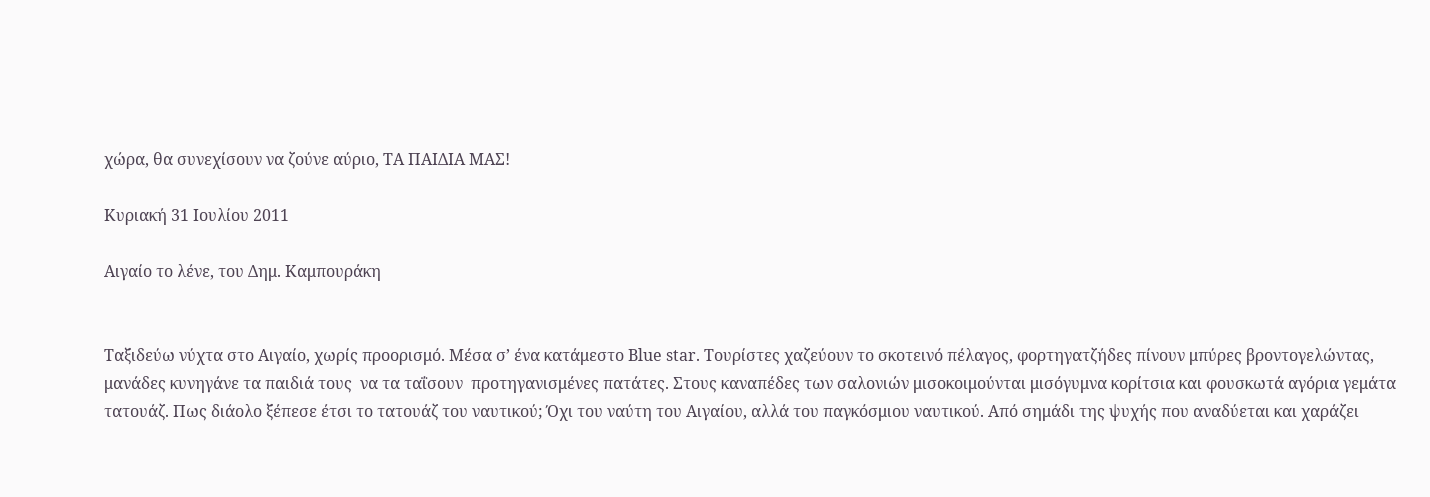χώρα, θα συνεχίσουν να ζούνε αύριο, ΤΑ ΠΑΙΔΙΑ ΜΑΣ!

Κυριακή 31 Ιουλίου 2011

Αιγαίο το λένε, του Δημ. Καμπουράκη


Ταξιδεύω νύχτα στο Αιγαίο, χωρίς προορισμό. Μέσα σ’ ένα κατάμεστο Blue star. Τουρίστες χαζεύουν το σκοτεινό πέλαγος, φορτηγατζήδες πίνουν μπύρες βροντογελώντας, μανάδες κυνηγάνε τα παιδιά τους  να τα ταΐσουν  προτηγανισμένες πατάτες. Στους καναπέδες των σαλονιών μισοκοιμούνται μισόγυμνα κορίτσια και φουσκωτά αγόρια γεμάτα τατουάζ. Πως διάολο ξέπεσε έτσι το τατουάζ του ναυτικού; Όχι του ναύτη του Αιγαίου, αλλά του παγκόσμιου ναυτικού. Από σημάδι της ψυχής που αναδύεται και χαράζει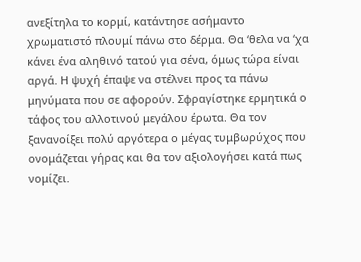ανεξίτηλα το κορμί, κατάντησε ασήμαντο χρωματιστό πλουμί πάνω στο δέρμα. Θα ‘θελα να ‘χα κάνει ένα αληθινό τατού για σένα, όμως τώρα είναι αργά. Η ψυχή έπαψε να στέλνει προς τα πάνω μηνύματα που σε αφορούν. Σφραγίστηκε ερμητικά ο τάφος του αλλοτινού μεγάλου έρωτα. Θα τον ξανανοίξει πολύ αργότερα ο μέγας τυμβωρύχος που ονομάζεται γήρας και θα τον αξιολογήσει κατά πως νομίζει.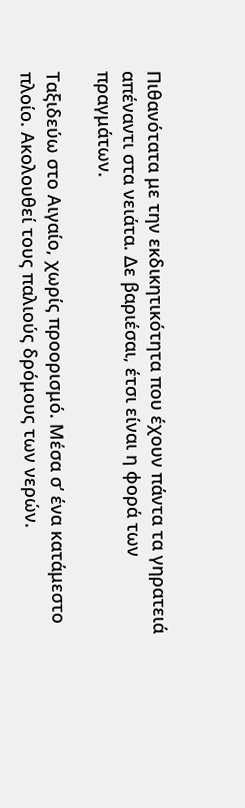Πιθανότατα με την εκδικητικότητα που έχουν πάντα τα γηρατειά απέναντι στα νειάτα. Δε βαριέσαι, έτσι είναι η φορά των πραγμάτων.

Ταξιδεύω στο Αιγαίο, χωρίς προορισμό. Μέσα σ’ ένα κατάμεστο πλοίο. Ακολουθεί τους παλιούς δρόμους των νερών.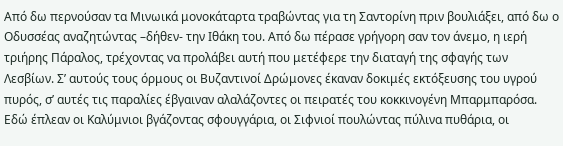Από δω περνούσαν τα Μινωικά μονοκάταρτα τραβώντας για τη Σαντορίνη πριν βουλιάξει, από δω ο Οδυσσέας αναζητώντας –δήθεν- την Ιθάκη του. Από δω πέρασε γρήγορη σαν τον άνεμο, η ιερή τριήρης Πάραλος, τρέχοντας να προλάβει αυτή που μετέφερε την διαταγή της σφαγής των Λεσβίων. Σ’ αυτούς τους όρμους οι Βυζαντινοί Δρώμονες έκαναν δοκιμές εκτόξευσης του υγρού πυρός, σ’ αυτές τις παραλίες έβγαιναν αλαλάζοντες οι πειρατές του κοκκινογένη Μπαρμπαρόσα. Εδώ έπλεαν οι Καλύμνιοι βγάζοντας σφουγγάρια, οι Σιφνιοί πουλώντας πύλινα πυθάρια, οι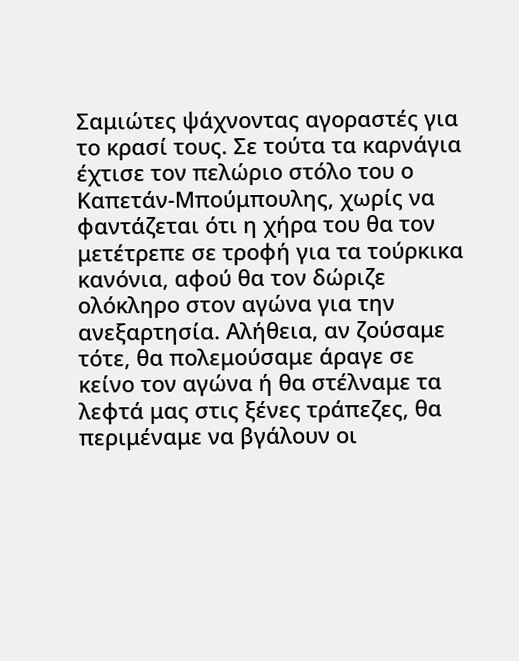Σαμιώτες ψάχνοντας αγοραστές για το κρασί τους. Σε τούτα τα καρνάγια έχτισε τον πελώριο στόλο του ο Καπετάν-Μπούμπουλης, χωρίς να φαντάζεται ότι η χήρα του θα τον μετέτρεπε σε τροφή για τα τούρκικα κανόνια, αφού θα τον δώριζε ολόκληρο στον αγώνα για την ανεξαρτησία. Αλήθεια, αν ζούσαμε τότε, θα πολεμούσαμε άραγε σε κείνο τον αγώνα ή θα στέλναμε τα λεφτά μας στις ξένες τράπεζες, θα περιμέναμε να βγάλουν οι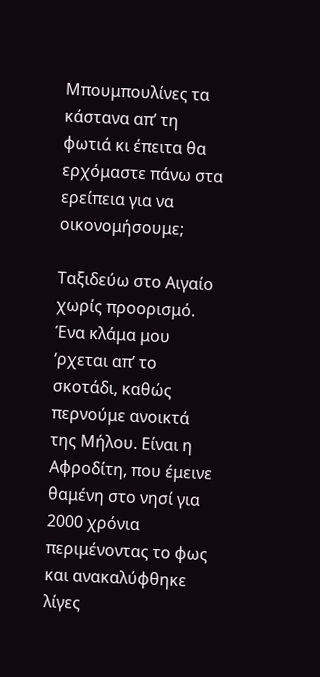Μπουμπουλίνες τα κάστανα απ’ τη φωτιά κι έπειτα θα ερχόμαστε πάνω στα ερείπεια για να οικονομήσουμε;

Ταξιδεύω στο Αιγαίο χωρίς προορισμό. Ένα κλάμα μου ‘ρχεται απ’ το σκοτάδι, καθώς περνούμε ανοικτά της Μήλου. Είναι η Αφροδίτη, που έμεινε θαμένη στο νησί για 2000 χρόνια περιμένοντας το φως και ανακαλύφθηκε λίγες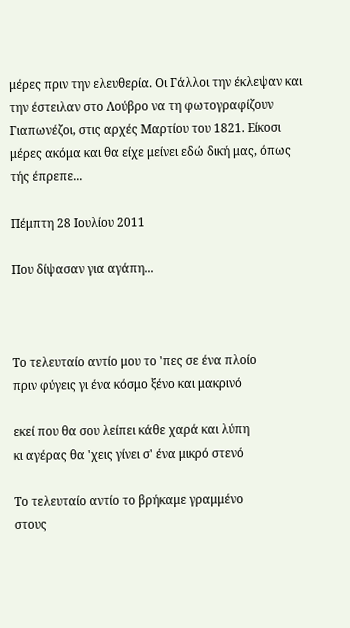μέρες πριν την ελευθερία. Οι Γάλλοι την έκλεψαν και την έστειλαν στο Λούβρο να τη φωτογραφίζουν Γιαπωνέζοι, στις αρχές Μαρτίου του 1821. Είκοσι μέρες ακόμα και θα είχε μείνει εδώ δική μας, όπως τής έπρεπε...

Πέμπτη 28 Ιουλίου 2011

Που δίψασαν για αγάπη...



Tο τελευταίο αντίο μου το 'πες σε ένα πλοίο
πριν φύγεις γι ένα κόσμο ξένο και μακρινό

εκεί που θα σου λείπει κάθε χαρά και λύπη
κι αγέρας θα 'χεις γίνει σ' ένα μικρό στενό

Το τελευταίο αντίο το βρήκαμε γραμμένο
στους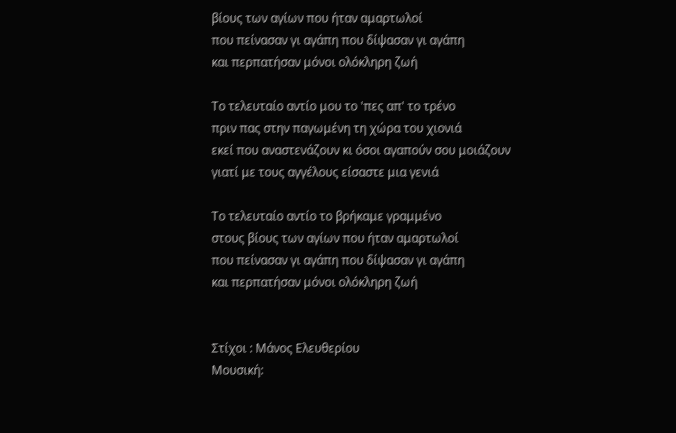βίους των αγίων που ήταν αμαρτωλοί
που πείνασαν γι αγάπη που δίψασαν γι αγάπη
και περπατήσαν μόνοι ολόκληρη ζωή

Το τελευταίο αντίο μου το 'πες απ' το τρένο
πριν πας στην παγωμένη τη χώρα του χιονιά
εκεί που αναστενάζουν κι όσοι αγαπούν σου μοιάζουν
γιατί με τους αγγέλους είσαστε μια γενιά

Το τελευταίο αντίο το βρήκαμε γραμμένο
στους βίους των αγίων που ήταν αμαρτωλοί
που πείνασαν γι αγάπη που δίψασαν γι αγάπη
και περπατήσαν μόνοι ολόκληρη ζωή


Στίχοι : Μάνος Ελευθερίου
Μουσική: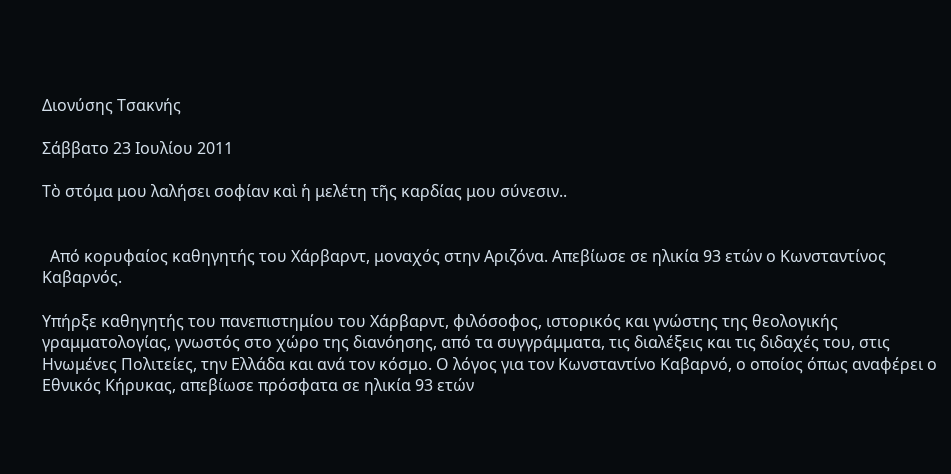Διονύσης Τσακνής

Σάββατο 23 Ιουλίου 2011

Τὸ στόμα μου λαλήσει σοφίαν καὶ ἡ μελέτη τῆς καρδίας μου σύνεσιν..


  Από κορυφαίος καθηγητής του Χάρβαρντ, μοναχός στην Αριζόνα. Απεβίωσε σε ηλικία 93 ετών ο Κωνσταντίνος Καβαρνός.

Υπήρξε καθηγητής του πανεπιστημίου του Χάρβαρντ, φιλόσοφος, ιστορικός και γνώστης της θεολογικής γραμματολογίας, γνωστός στο χώρο της διανόησης, από τα συγγράμματα, τις διαλέξεις και τις διδαχές του, στις Ηνωμένες Πολιτείες, την Ελλάδα και ανά τον κόσμο. Ο λόγος για τον Κωνσταντίνο Καβαρνό, ο οποίος όπως αναφέρει ο Εθνικός Κήρυκας, απεβίωσε πρόσφατα σε ηλικία 93 ετών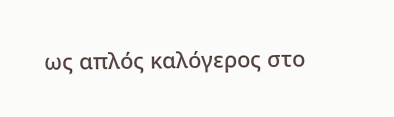ως απλός καλόγερος στο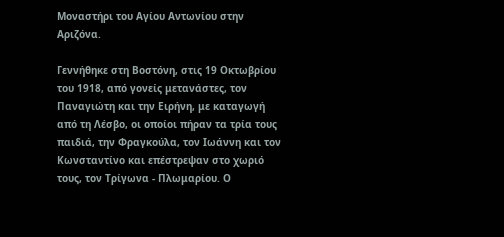Μοναστήρι του Αγίου Αντωνίου στην Αριζόνα.

Γεννήθηκε στη Βοστόνη, στις 19 Οκτωβρίου του 1918, από γονείς μετανάστες, τον Παναγιώτη και την Ειρήνη, με καταγωγή από τη Λέσβο, οι οποίοι πήραν τα τρία τους παιδιά, την Φραγκούλα, τον Ιωάννη και τον Κωνσταντίνο και επέστρεψαν στο χωριό τους, τον Τρίγωνα - Πλωμαρίου. Ο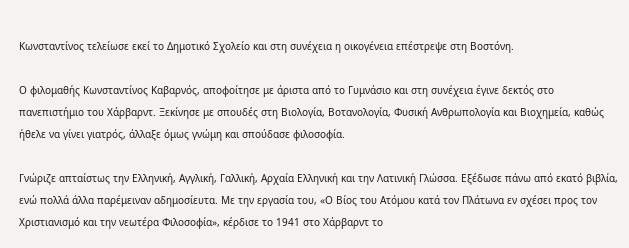Κωνσταντίνος τελείωσε εκεί το Δημοτικό Σχολείο και στη συνέχεια η οικογένεια επέστρεψε στη Βοστόνη.

Ο φιλομαθής Κωνσταντίνος Καβαρνός, αποφοίτησε με άριστα από το Γυμνάσιο και στη συνέχεια έγινε δεκτός στο πανεπιστήμιο του Χάρβαρντ. Ξεκίνησε με σπουδές στη Βιολογία, Βοτανολογία, Φυσική Ανθρωπολογία και Βιοχημεία, καθώς ήθελε να γίνει γιατρός, άλλαξε όμως γνώμη και σπούδασε φιλοσοφία.

Γνώριζε απταίστως την Ελληνική, Αγγλική, Γαλλική, Αρχαία Ελληνική και την Λατινική Γλώσσα. Εξέδωσε πάνω από εκατό βιβλία, ενώ πολλά άλλα παρέμειναν αδημοσίευτα. Με την εργασία του, «Ο Βίος του Ατόμου κατά τον Πλάτωνα εν σχέσει προς τον Χριστιανισμό και την νεωτέρα Φιλοσοφία», κέρδισε το 1941 στο Χάρβαρντ το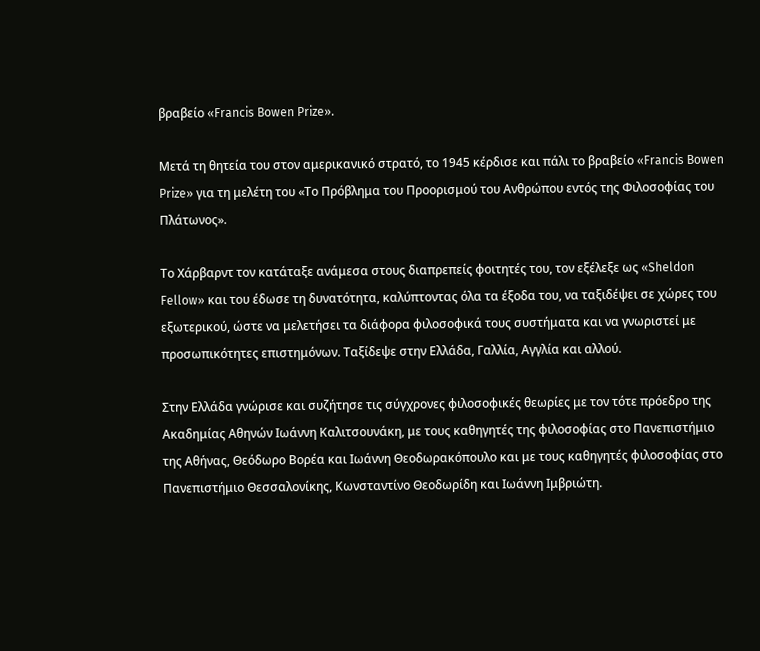βραβείο «Francis Bowen Prize».

Μετά τη θητεία του στον αμερικανικό στρατό, το 1945 κέρδισε και πάλι το βραβείο «Francis Bowen Prize» για τη μελέτη του «Το Πρόβλημα του Προορισμού του Ανθρώπου εντός της Φιλοσοφίας του Πλάτωνος».

Το Χάρβαρντ τον κατάταξε ανάμεσα στους διαπρεπείς φοιτητές του, τον εξέλεξε ως «Sheldon Fellow» και του έδωσε τη δυνατότητα, καλύπτοντας όλα τα έξοδα του, να ταξιδέψει σε χώρες του εξωτερικού, ώστε να μελετήσει τα διάφορα φιλοσοφικά τους συστήματα και να γνωριστεί με προσωπικότητες επιστημόνων. Ταξίδεψε στην Ελλάδα, Γαλλία, Αγγλία και αλλού.

Στην Ελλάδα γνώρισε και συζήτησε τις σύγχρονες φιλοσοφικές θεωρίες με τον τότε πρόεδρο της Ακαδημίας Αθηνών Ιωάννη Καλιτσουνάκη, με τους καθηγητές της φιλοσοφίας στο Πανεπιστήμιο της Αθήνας, Θεόδωρο Βορέα και Ιωάννη Θεοδωρακόπουλο και με τους καθηγητές φιλοσοφίας στο Πανεπιστήμιο Θεσσαλονίκης, Κωνσταντίνο Θεοδωρίδη και Ιωάννη Ιμβριώτη.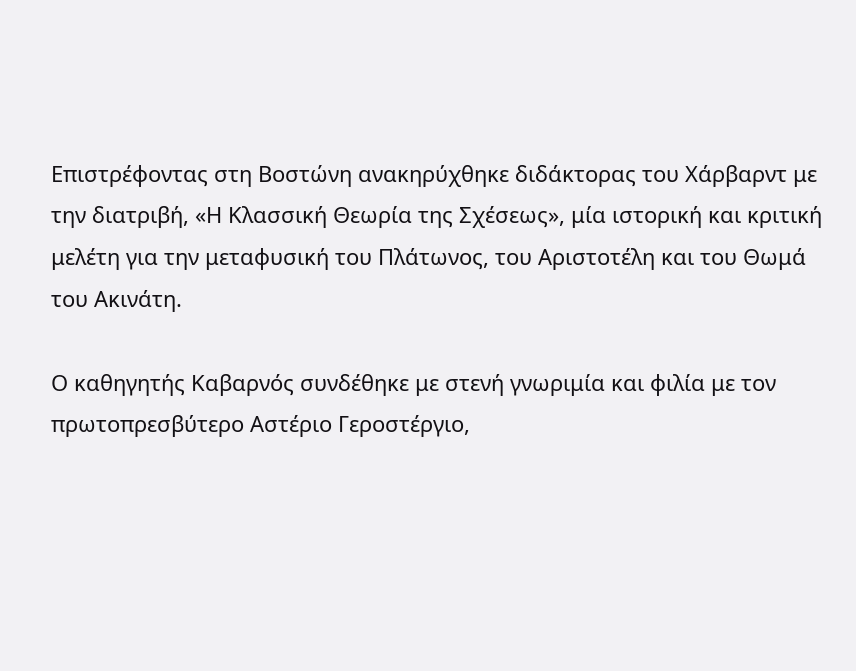Επιστρέφοντας στη Βοστώνη ανακηρύχθηκε διδάκτορας του Χάρβαρντ με την διατριβή, «Η Κλασσική Θεωρία της Σχέσεως», μία ιστορική και κριτική μελέτη για την μεταφυσική του Πλάτωνος, του Αριστοτέλη και του Θωμά του Ακινάτη.

Ο καθηγητής Καβαρνός συνδέθηκε με στενή γνωριμία και φιλία με τον πρωτοπρεσβύτερο Αστέριο Γεροστέργιο,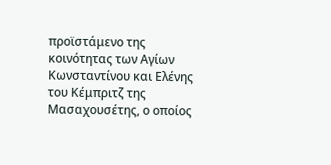προϊστάμενο της κοινότητας των Αγίων Κωνσταντίνου και Ελένης του Κέμπριτζ της Μασαχουσέτης, ο οποίος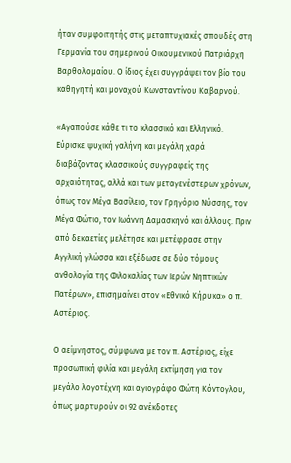ήταν συμφοιτητής στις μεταπτυχιακές σπουδές στη Γερμανία του σημερινού Οικουμενικού Πατριάρχη Βαρθολομαίου. Ο ίδιος έχει συγγράψει τον βίο του καθηγητή και μοναχού Κωνσταντίνου Καβαρνού.

«Αγαπούσε κάθε τι το κλασσικό και Ελληνικό. Εύρισκε ψυχική γαλήνη και μεγάλη χαρά διαβάζοντας κλασσικούς συγγραφείς της αρχαιότητας, αλλά και των μεταγενέστερων χρόνων, όπως τον Μέγα Βασίλειο, τον Γρηγόριο Νύσσης, τον Μέγα Φώτιο, τον Ιωάννη Δαμασκηνό και άλλους. Πριν από δεκαετίες μελέτησε και μετέφρασε στην Αγγλική γλώσσα και εξέδωσε σε δύο τόμους ανθολογία της Φιλοκαλίας των Ιερών Νηπτικών Πατέρων», επισημαίνει στον «Εθνικό Κήρυκα» ο π. Αστέριος.

Ο αείμνηστος, σύμφωνα με τον π. Αστέριος, είχε προσωπική φιλία και μεγάλη εκτίμηση για τον μεγάλο λογοτέχνη και αγιογράφο Φώτη Κόντογλου, όπως μαρτυρούν οι 92 ανέκδοτες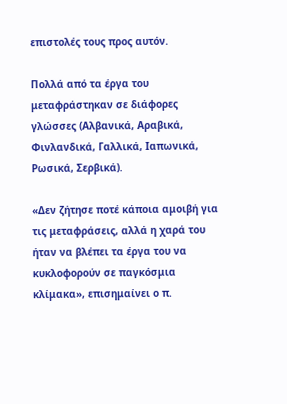επιστολές τους προς αυτόν.

Πολλά από τα έργα του μεταφράστηκαν σε διάφορες γλώσσες (Αλβανικά, Αραβικά, Φινλανδικά, Γαλλικά, Ιαπωνικά, Ρωσικά, Σερβικά).

«Δεν ζήτησε ποτέ κάποια αμοιβή για τις μεταφράσεις, αλλά η χαρά του ήταν να βλέπει τα έργα του να κυκλοφορούν σε παγκόσμια κλίμακα», επισημαίνει ο π.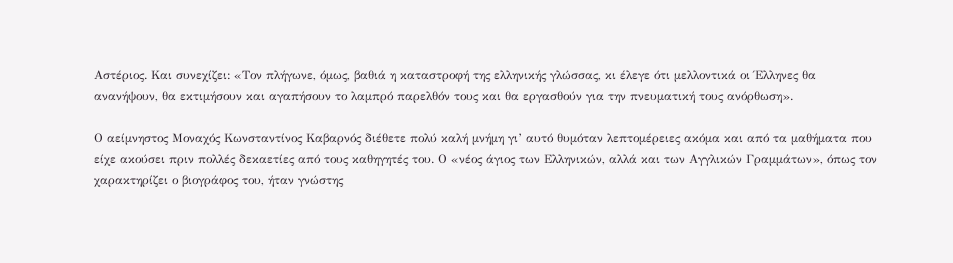Αστέριος. Και συνεχίζει: «Τον πλήγωνε, όμως, βαθιά η καταστροφή της ελληνικής γλώσσας, κι έλεγε ότι μελλοντικά οι Έλληνες θα ανανήψουν, θα εκτιμήσουν και αγαπήσουν το λαμπρό παρελθόν τους και θα εργασθούν για την πνευματική τους ανόρθωση».

Ο αείμνηστος Μοναχός Κωνσταντίνος Καβαρνός διέθετε πολύ καλή μνήμη γι’ αυτό θυμόταν λεπτομέρειες ακόμα και από τα μαθήματα που είχε ακούσει πριν πολλές δεκαετίες από τους καθηγητές του. Ο «νέος άγιος των Ελληνικών, αλλά και των Αγγλικών Γραμμάτων», όπως τον χαρακτηρίζει ο βιογράφος του, ήταν γνώστης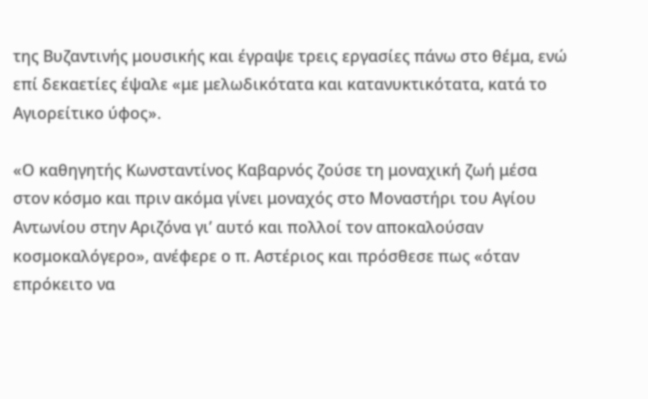της Βυζαντινής μουσικής και έγραψε τρεις εργασίες πάνω στο θέμα, ενώ επί δεκαετίες έψαλε «με μελωδικότατα και κατανυκτικότατα, κατά το Αγιορείτικο ύφος».

«Ο καθηγητής Κωνσταντίνος Καβαρνός ζούσε τη μοναχική ζωή μέσα στον κόσμο και πριν ακόμα γίνει μοναχός στο Μοναστήρι του Αγίου Αντωνίου στην Αριζόνα γι’ αυτό και πολλοί τον αποκαλούσαν κοσμοκαλόγερο», ανέφερε ο π. Αστέριος και πρόσθεσε πως «όταν επρόκειτο να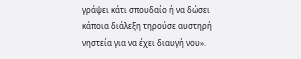γράψει κάτι σπουδαίο ή να δώσει κάποια διάλεξη τηρούσε αυστηρή νηστεία για να έχει διαυγή νου».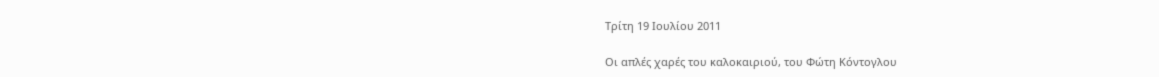Τρίτη 19 Ιουλίου 2011

Οι απλές χαρές του καλοκαιριού, του Φώτη Κόντογλου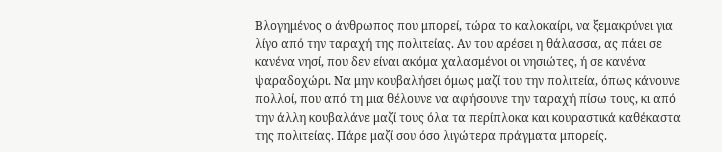Βλογημένος ο άνθρωπος που μπορεί, τώρα το καλοκαίρι, να ξεμακρύνει για λίγο από την ταραχή της πολιτείας. Αν του αρέσει η θάλασσα, ας πάει σε κανένα νησί, που δεν είναι ακόμα χαλασμένοι οι νησιώτες, ή σε κανένα ψαραδοχώρι. Να μην κουβαλήσει όμως μαζί του την πολιτεία, όπως κάνουνε πολλοί, που από τη μια θέλουνε να αφήσουνε την ταραχή πίσω τους, κι από την άλλη κουβαλάνε μαζί τους όλα τα περίπλοκα και κουραστικά καθέκαστα της πολιτείας. Πάρε μαζί σου όσο λιγώτερα πράγματα μπορείς.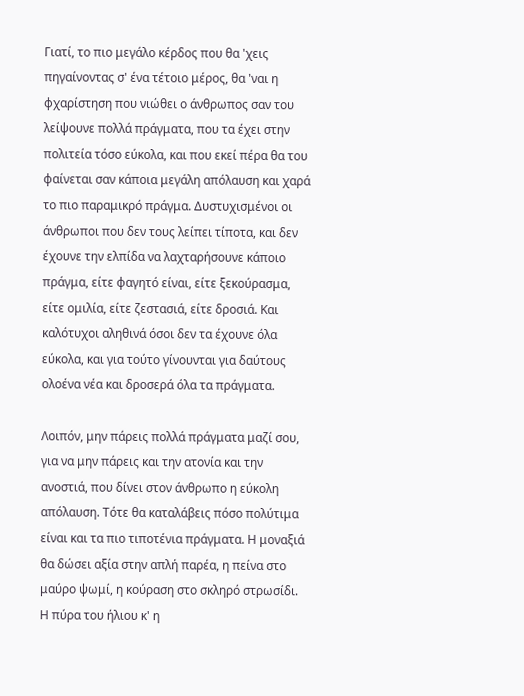Γιατί, το πιο μεγάλο κέρδος που θα 'χεις πηγαίνοντας σ' ένα τέτοιο μέρος, θα 'ναι η φχαρίστηση που νιώθει ο άνθρωπος σαν του λείψουνε πολλά πράγματα, που τα έχει στην πολιτεία τόσο εύκολα, και που εκεί πέρα θα του φαίνεται σαν κάποια μεγάλη απόλαυση και χαρά το πιο παραμικρό πράγμα. Δυστυχισμένοι οι άνθρωποι που δεν τους λείπει τίποτα, και δεν έχουνε την ελπίδα να λαχταρήσουνε κάποιο πράγμα, είτε φαγητό είναι, είτε ξεκούρασμα, είτε ομιλία, είτε ζεστασιά, είτε δροσιά. Και καλότυχοι αληθινά όσοι δεν τα έχουνε όλα εύκολα, και για τούτο γίνουνται για δαύτους ολοένα νέα και δροσερά όλα τα πράγματα.

Λοιπόν, μην πάρεις πολλά πράγματα μαζί σου, για να μην πάρεις και την ατονία και την ανοστιά, που δίνει στον άνθρωπο η εύκολη απόλαυση. Τότε θα καταλάβεις πόσο πολύτιμα είναι και τα πιο τιποτένια πράγματα. Η μοναξιά θα δώσει αξία στην απλή παρέα, η πείνα στο μαύρο ψωμί, η κούραση στο σκληρό στρωσίδι. Η πύρα του ήλιου κ' η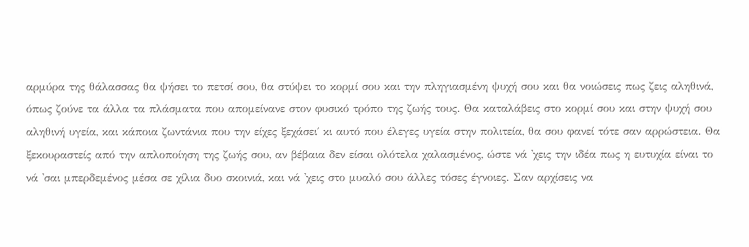αρμύρα της θάλασσας θα ψήσει το πετσί σου, θα στύψει το κορμί σου και την πληγιασμένη ψυχή σου και θα νοιώσεις πως ζεις αληθινά, όπως ζούνε τα άλλα τα πλάσματα που απομείνανε στον φυσικό τρόπο της ζωής τους. Θα καταλάβεις στο κορμί σου και στην ψυχή σου αληθινή υγεία, και κάποια ζωντάνια που την είχες ξεχάσει΄ κι αυτό που έλεγες υγεία στην πολιτεία, θα σου φανεί τότε σαν αρρώστεια. Θα ξεκουραστείς από την απλοποίηση της ζωής σου, αν βέβαια δεν είσαι ολότελα χαλασμένος, ώστε νά 'χεις την ιδέα πως η ευτυχία είναι το νά 'σαι μπερδεμένος μέσα σε χίλια δυο σκοινιά, και νά 'χεις στο μυαλό σου άλλες τόσες έγνοιες. Σαν αρχίσεις να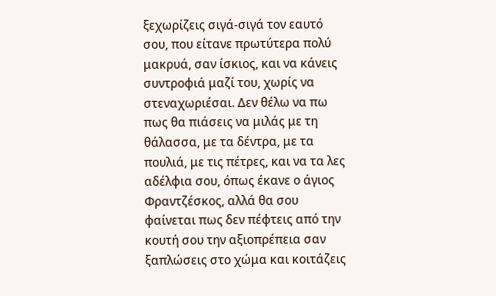ξεχωρίζεις σιγά-σιγά τον εαυτό σου, που είτανε πρωτύτερα πολύ μακρυά, σαν ίσκιος, και να κάνεις συντροφιά μαζί του, χωρίς να στεναχωριέσαι. Δεν θέλω να πω πως θα πιάσεις να μιλάς με τη θάλασσα, με τα δέντρα, με τα πουλιά, με τις πέτρες, και να τα λες αδέλφια σου, όπως έκανε ο άγιος Φραντζέσκος, αλλά θα σου φαίνεται πως δεν πέφτεις από την κουτή σου την αξιοπρέπεια σαν ξαπλώσεις στο χώμα και κοιτάζεις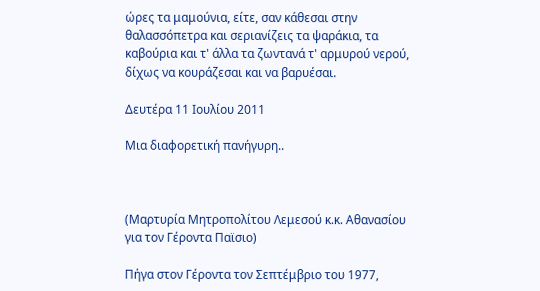ώρες τα μαμούνια, είτε, σαν κάθεσαι στην θαλασσόπετρα και σεριανίζεις τα ψαράκια, τα καβούρια και τ' άλλα τα ζωντανά τ' αρμυρού νερού, δίχως να κουράζεσαι και να βαρυέσαι.

Δευτέρα 11 Ιουλίου 2011

Μια διαφορετική πανήγυρη..



(Μαρτυρία Μητροπολίτου Λεμεσού κ.κ. Αθανασίου για τον Γέροντα Παϊσιο)

Πήγα στον Γέροντα τον Σεπτέμβριο του 1977,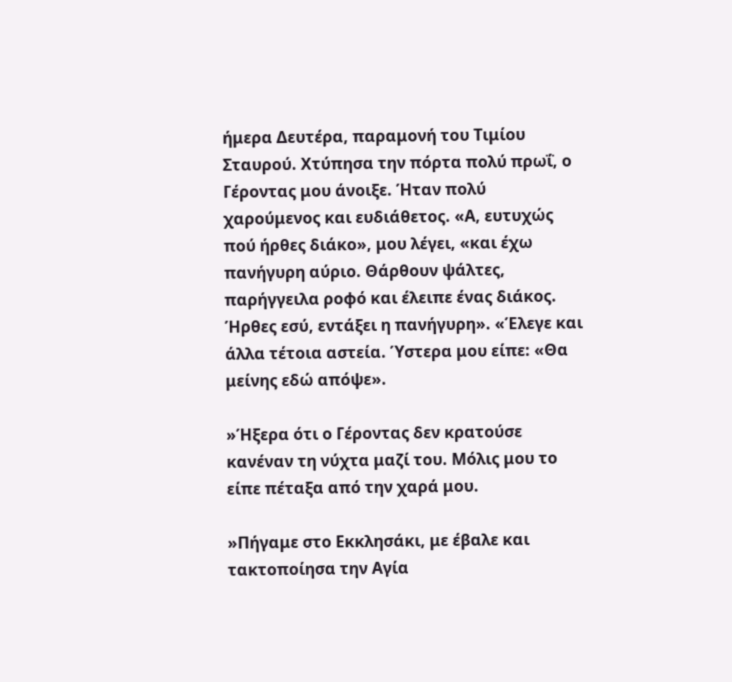ήμερα Δευτέρα, παραμονή του Τιμίου Σταυρού. Χτύπησα την πόρτα πολύ πρωΐ, ο Γέροντας μου άνοιξε. Ήταν πολύ χαρούμενος και ευδιάθετος. «Α, ευτυχώς πού ήρθες διάκο», μου λέγει, «και έχω πανήγυρη αύριο. Θάρθουν ψάλτες, παρήγγειλα ροφό και έλειπε ένας διάκος. Ήρθες εσύ, εντάξει η πανήγυρη». «Έλεγε και άλλα τέτοια αστεία. Ύστερα μου είπε: «Θα μείνης εδώ απόψε».

»Ήξερα ότι ο Γέροντας δεν κρατούσε κανέναν τη νύχτα μαζί του. Μόλις μου το είπε πέταξα από την χαρά μου.

»Πήγαμε στο Εκκλησάκι, με έβαλε και τακτοποίησα την Αγία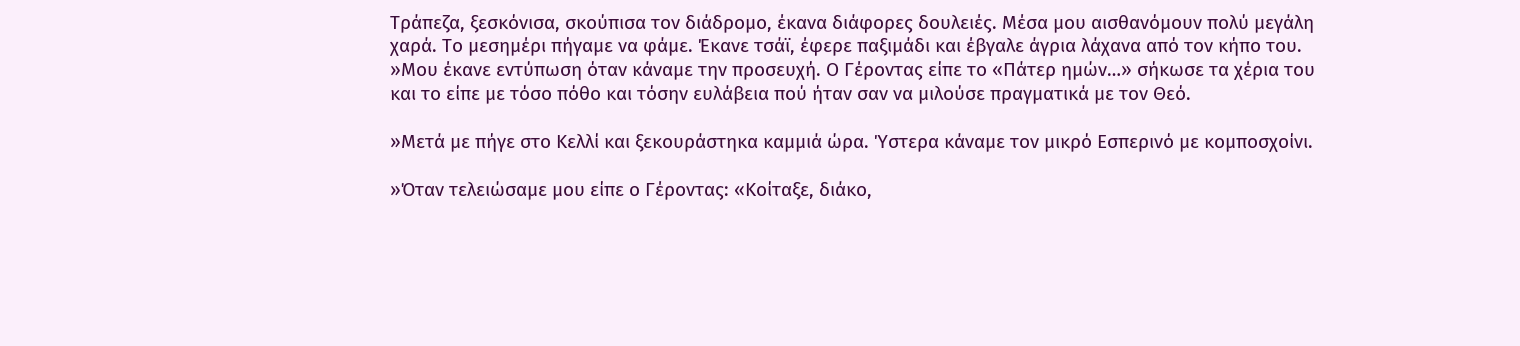Τράπεζα, ξεσκόνισα, σκούπισα τον διάδρομο, έκανα διάφορες δουλειές. Μέσα μου αισθανόμουν πολύ μεγάλη χαρά. Το μεσημέρι πήγαμε να φάμε. Έκανε τσάϊ, έφερε παξιμάδι και έβγαλε άγρια λάχανα από τον κήπο του.
»Μου έκανε εντύπωση όταν κάναμε την προσευχή. Ο Γέροντας είπε το «Πάτερ ημών…» σήκωσε τα χέρια του και το είπε με τόσο πόθο και τόσην ευλάβεια πού ήταν σαν να μιλούσε πραγματικά με τον Θεό.

»Μετά με πήγε στο Κελλί και ξεκουράστηκα καμμιά ώρα. Ύστερα κάναμε τον μικρό Εσπερινό με κομποσχοίνι.

»Όταν τελειώσαμε μου είπε ο Γέροντας: «Κοίταξε, διάκο,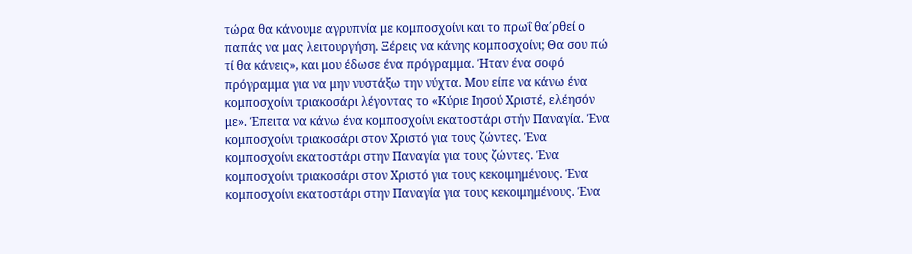τώρα θα κάνουμε αγρυπνία με κομποσχοίνι και το πρωΐ θα΄ρθεί ο παπάς να μας λειτουργήση. Ξέρεις να κάνης κομποσχοίνι; Θα σου πώ τί θα κάνεις», και μου έδωσε ένα πρόγραμμα. Ήταν ένα σοφό πρόγραμμα για να μην νυστάξω την νύχτα. Μου είπε να κάνω ένα κομποσχοίνι τριακοσάρι λέγοντας το «Κύριε Ιησού Χριστέ, ελέησόν με». Έπειτα να κάνω ένα κομποσχοίνι εκατοστάρι στήν Παναγία. Ένα κομποσχοίνι τριακοσάρι στον Χριστό για τους ζώντες. Ένα κομποσχοίνι εκατοστάρι στην Παναγία για τους ζώντες. Ένα κομποσχοίνι τριακοσάρι στον Χριστό για τους κεκοιμημένους. Ένα κομποσχοίνι εκατοστάρι στην Παναγία για τους κεκοιμημένους. Ένα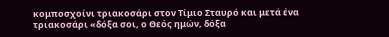κομποσχοίνι τριακοσάρι στον Τίμιο Σταυρό και μετά ένα τριακοσάρι «δόξα σοι, ο Θεός ημών, δόξα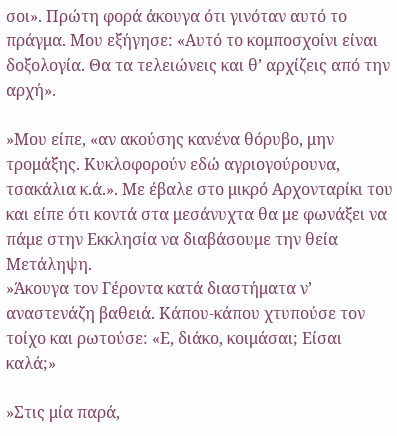σοι». Πρώτη φορά άκουγα ότι γινόταν αυτό το πράγμα. Μου εξήγησε: «Αυτό το κομποσχοίνι είναι δοξολογία. Θα τα τελειώνεις και θ’ αρχίζεις από την αρχή».

»Μου είπε, «αν ακούσης κανένα θόρυβο, μην τρομάξης. Κυκλοφορούν εδώ αγριογούρουνα, τσακάλια κ.ά.». Με έβαλε στο μικρό Αρχονταρίκι του και είπε ότι κοντά στα μεσάνυχτα θα με φωνάξει να πάμε στην Εκκλησία να διαβάσουμε την θεία Μετάληψη.
»Άκουγα τον Γέροντα κατά διαστήματα ν’ αναστενάζη βαθειά. Κάπου-κάπου χτυπούσε τον τοίχο και ρωτούσε: «Ε, διάκο, κοιμάσαι; Είσαι καλά;»

»Στις μία παρά,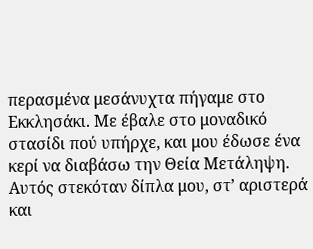περασμένα μεσάνυχτα πήγαμε στο Εκκλησάκι. Με έβαλε στο μοναδικό στασίδι πού υπήρχε, και μου έδωσε ένα κερί να διαβάσω την Θεία Μετάληψη. Αυτός στεκόταν δίπλα μου, στ’ αριστερά και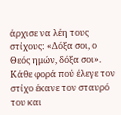άρχισε να λέη τους στίχους: «Δόξα σοι, ο Θεός ημών, δόξα σοι». Κάθε φορά πού έλεγε τον στίχο έκανε τον σταυρό του και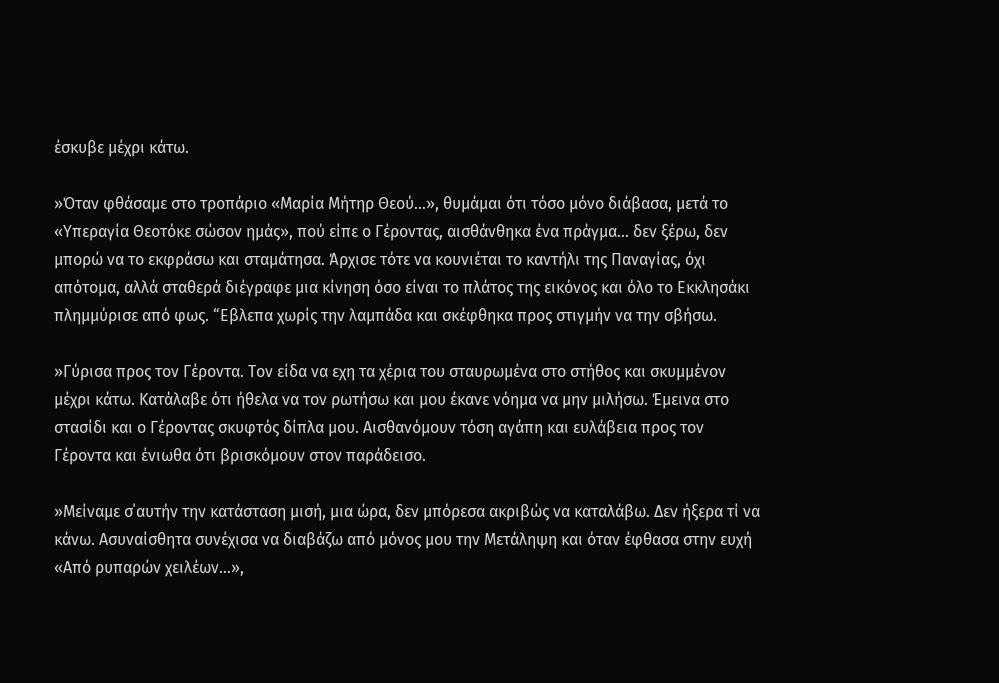έσκυβε μέχρι κάτω.

»Όταν φθάσαμε στο τροπάριο «Μαρία Μήτηρ Θεού…», θυμάμαι ότι τόσο μόνο διάβασα, μετά το «Υπεραγία Θεοτόκε σώσον ημάς», πού είπε ο Γέροντας, αισθάνθηκα ένα πράγμα… δεν ξέρω, δεν μπορώ να το εκφράσω και σταμάτησα. Άρχισε τότε να κουνιέται το καντήλι της Παναγίας, όχι απότομα, αλλά σταθερά διέγραφε μια κίνηση όσο είναι το πλάτος της εικόνος και όλο το Εκκλησάκι πλημμύρισε από φως. “Εβλεπα χωρίς την λαμπάδα και σκέφθηκα προς στιγμήν να την σβήσω.

»Γύρισα προς τον Γέροντα. Τον είδα να εχη τα χέρια του σταυρωμένα στο στήθος και σκυμμένον μέχρι κάτω. Κατάλαβε ότι ήθελα να τον ρωτήσω και μου έκανε νόημα να μην μιλήσω. Έμεινα στο στασίδι και ο Γέροντας σκυφτός δίπλα μου. Αισθανόμουν τόση αγάπη και ευλάβεια προς τον Γέροντα και ένιωθα ότι βρισκόμουν στον παράδεισο.

»Μείναμε σ΄αυτήν την κατάσταση μισή, μια ώρα, δεν μπόρεσα ακριβώς να καταλάβω. Δεν ήξερα τί να κάνω. Ασυναίσθητα συνέχισα να διαβάζω από μόνος μου την Μετάληψη και όταν έφθασα στην ευχή «Από ρυπαρών χειλέων…»,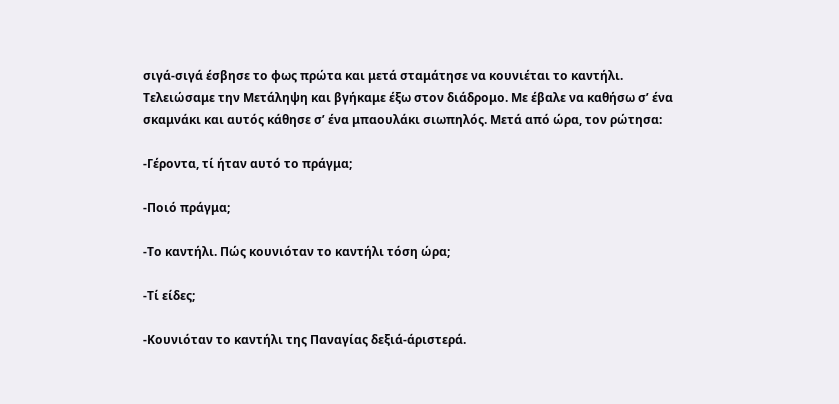σιγά-σιγά έσβησε το φως πρώτα και μετά σταμάτησε να κουνιέται το καντήλι. Τελειώσαμε την Μετάληψη και βγήκαμε έξω στον διάδρομο. Με έβαλε να καθήσω σ’ ένα σκαμνάκι και αυτός κάθησε σ’ ένα μπαουλάκι σιωπηλός. Μετά από ώρα, τον ρώτησα:

-Γέροντα, τί ήταν αυτό το πράγμα;

-Ποιό πράγμα;

-Το καντήλι. Πώς κουνιόταν το καντήλι τόση ώρα;

-Τί είδες;

-Κουνιόταν το καντήλι της Παναγίας δεξιά-άριστερά.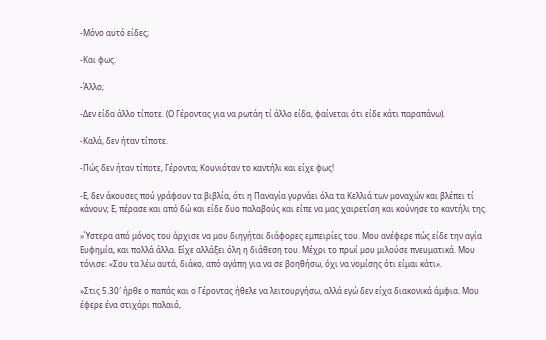-Μόνο αυτό είδες;

-Και φως.

-Άλλο;

-Δεν είδα άλλο τίποτε. (Ο Γέροντας για να ρωτάη τί άλλο είδα, φαίνεται ότι είδε κάτι παραπάνω).

-Καλά, δεν ήταν τίποτε.

-Πώς δεν ήταν τίποτε, Γέροντα; Κουνιόταν το καντήλι και είχε φως!

-Ε, δεν άκουσες πού γράφουν τα βιβλία, ότι η Παναγία γυρνάει όλα τα Κελλιά των μοναχών και βλέπει τί κάνουν; Ε, πέρασε και από δώ και είδε δυο παλαβούς και είπε να μας χαιρετίση και κούνησε το καντήλι της.

»Ύστερα από μόνος του άρχισε να μου διηγήται διάφορες εμπειρίες του. Μου ανέφερε πώς είδε την αγία Ευφημία, και πολλά άλλα. Είχε αλλάξει όλη η διάθεση του. Μέχρι το πρωί μου μιλούσε πνευματικά. Μου τόνισε: «Σου τα λέω αυτά, διάκο, από αγάπη για να σε βοηθήσω, όχι να νομίσης ότι είμαι κάτι».

»Στις 5.30′ ήρθε ο παπάς και ο Γέροντας ήθελε να λειτουργήσω, αλλά εγώ δεν είχα διακονικά άμφια. Μου έφερε ένα στιχάρι παλαιό,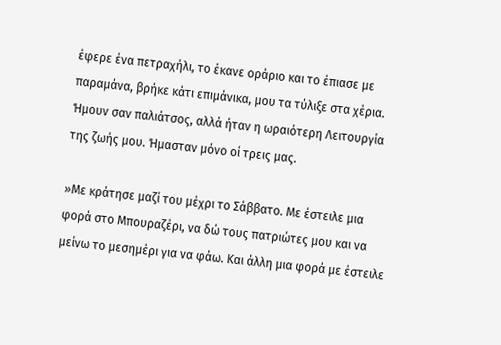έφερε ένα πετραχήλι, το έκανε οράριο και το έπιασε με παραμάνα, βρήκε κάτι επιμάνικα, μου τα τύλιξε στα χέρια. Ήμουν σαν παλιάτσος, αλλά ήταν η ωραιότερη Λειτουργία της ζωής μου. Ήμασταν μόνο οί τρεις μας.

»Με κράτησε μαζί του μέχρι το Σάββατο. Με έστειλε μια φορά στο Μπουραζέρι, να δώ τους πατριώτες μου και να μείνω το μεσημέρι για να φάω. Και άλλη μια φορά με έστειλε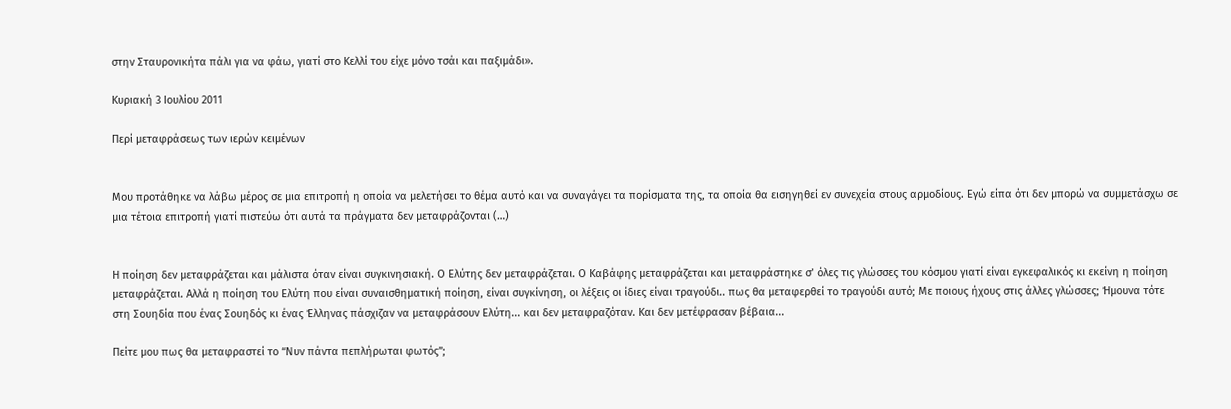στην Σταυρονικήτα πάλι για να φάω, γιατί στο Κελλί του είχε μόνο τσάι και παξιμάδι».

Κυριακή 3 Ιουλίου 2011

Περί μεταφράσεως των ιερών κειμένων


Mου προτάθηκε να λάβω μέρος σε μια επιτροπή η οποία να μελετήσει το θέμα αυτό και να συναγάγει τα πορίσματα της, τα οποία θα εισηγηθεί εν συνεχεία στους αρμοδίους. Εγώ είπα ότι δεν μπορώ να συμμετάσχω σε μια τέτοια επιτροπή γιατί πιστεύω ότι αυτά τα πράγματα δεν μεταφράζονται (…)


Η ποίηση δεν μεταφράζεται και μάλιστα όταν είναι συγκινησιακή. Ο Ελύτης δεν μεταφράζεται. Ο Καβάφης μεταφράζεται και μεταφράστηκε σ’ όλες τις γλώσσες του κόσμου γιατί είναι εγκεφαλικός κι εκείνη η ποίηση μεταφράζεται. Αλλά η ποίηση του Ελύτη που είναι συναισθηματική ποίηση, είναι συγκίνηση, οι λέξεις οι ίδιες είναι τραγούδι.. πως θα μεταφερθεί το τραγούδι αυτό; Με ποιους ήχους στις άλλες γλώσσες; Ήμουνα τότε στη Σουηδία που ένας Σουηδός κι ένας Έλληνας πάσχιζαν να μεταφράσουν Ελύτη... και δεν μεταφραζόταν. Και δεν μετέφρασαν βέβαια...

Πείτε μου πως θα μεταφραστεί το “Νυν πάντα πεπλήρωται φωτός”;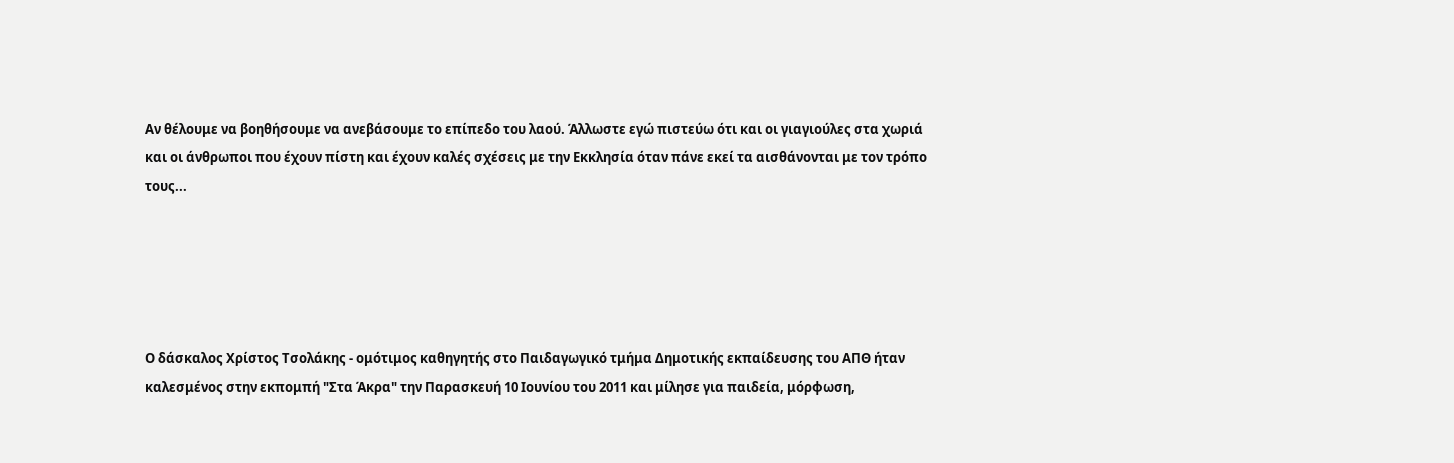Αν θέλουμε να βοηθήσουμε να ανεβάσουμε το επίπεδο του λαού. Άλλωστε εγώ πιστεύω ότι και οι γιαγιούλες στα χωριά και οι άνθρωποι που έχουν πίστη και έχουν καλές σχέσεις με την Εκκλησία όταν πάνε εκεί τα αισθάνονται με τον τρόπο τους...





Ο δάσκαλος Χρίστος Τσολάκης - ομότιμος καθηγητής στο Παιδαγωγικό τμήμα Δημοτικής εκπαίδευσης του ΑΠΘ ήταν καλεσμένος στην εκπομπή "Στα Άκρα" την Παρασκευή 10 Ιουνίου του 2011 και μίλησε για παιδεία, μόρφωση,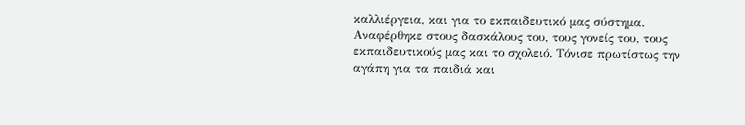καλλιέργεια, και για το εκπαιδευτικό μας σύστημα. Αναφέρθηκε στους δασκάλους του, τους γονείς του, τους εκπαιδευτικούς μας και το σχολειό. Τόνισε πρωτίστως την αγάπη για τα παιδιά και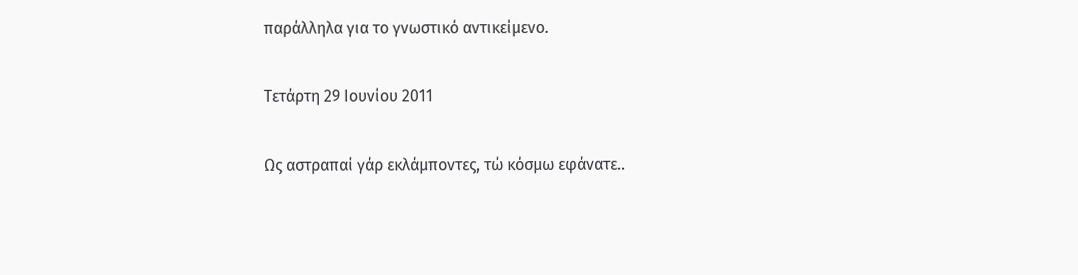παράλληλα για το γνωστικό αντικείμενο.

Τετάρτη 29 Ιουνίου 2011

Ως αστραπαί γάρ εκλάμποντες, τώ κόσμω εφάνατε..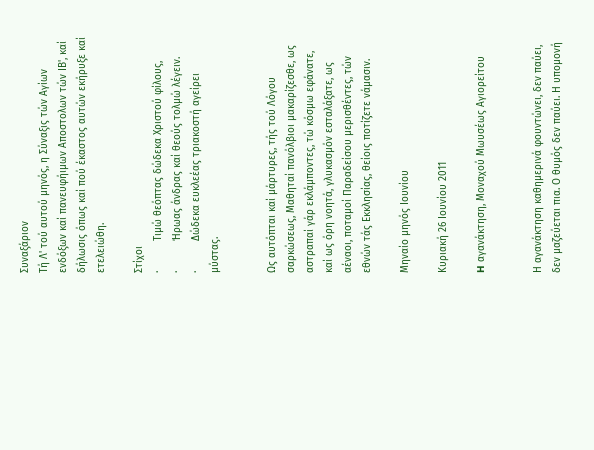Συναξάριον
Τή Λ' τού αυτού μηνός, η Σύναξις τών Αγίων ενδόξων καί πανευφήιμων Aποστολων τών ΙΒ', καί δήλωσις όπως καί πού έκαστος αυτών εκήρυξε καί ετελειώθη.

Στίχοι
·          Τιμώ θεόπτας δώδεκα Χριστού φίλους,
·          Ήρωας άνδρας καί θεούς τολμώ λέγειν.
·          Δώδεκα ευκλεέας τριακοστή αγείρει μύστας.


Ως αυτόπται καί μάρτυρες, τής τού Λόγου σαρκώσεως, Μαθηταί πανόλβιοι μακαρίζεσθε, ως αστραπαί γάρ εκλάμποντες, τώ κόσμω εφάνατε, καί ως όρη νοητά, γλυκασμόν εσταλάξατε, ως αέναοι, ποταμοί Παραδείσου μερισθέντες, τών εθνών τάς Εκκλησίας, θείοις ποτίζετε νάμασιν.

Μηναίο μηνός Ιουνίου

Κυριακή 26 Ιουνίου 2011

H αγανάκτηση, Μοναχού Μωυσέως Αγιορείτου


Η αγανάκτηση καθημερινά φουντώνει, δεν παύει, δεν μαζεύεται πια. Ο θυμός δεν παύει. Η υπομονή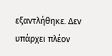εξαντλήθηκε. Δεν υπάρχει πλέον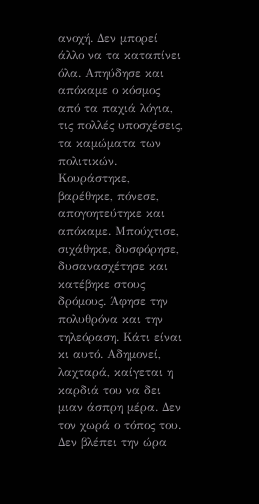ανοχή. Δεν μπορεί άλλο να τα καταπίνει όλα. Απηύδησε και απόκαμε ο κόσμος από τα παχιά λόγια, τις πολλές υποσχέσεις, τα καμώματα των πολιτικών. Κουράστηκε, βαρέθηκε, πόνεσε, απογοητεύτηκε και απόκαμε. Μπούχτισε, σιχάθηκε, δυσφόρησε, δυσανασχέτησε και κατέβηκε στους δρόμους. Άφησε την πολυθρόνα και την τηλεόραση. Κάτι είναι κι αυτό. Αδημονεί, λαχταρά, καίγεται η καρδιά του να δει μιαν άσπρη μέρα. Δεν τον χωρά ο τόπος του. Δεν βλέπει την ώρα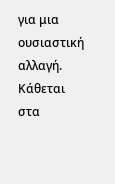για μια ουσιαστική αλλαγή. Κάθεται στα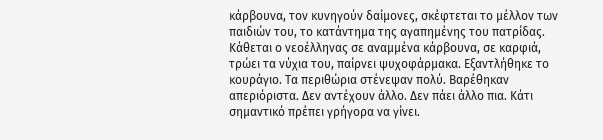κάρβουνα, τον κυνηγούν δαίμονες, σκέφτεται το μέλλον των παιδιών του, το κατάντημα της αγαπημένης του πατρίδας. Κάθεται ο νεοέλληνας σε αναμμένα κάρβουνα, σε καρφιά, τρώει τα νύχια του, παίρνει ψυχοφάρμακα. Εξαντλήθηκε το κουράγιο. Τα περιθώρια στένεψαν πολύ. Βαρέθηκαν απεριόριστα. Δεν αντέχουν άλλο. Δεν πάει άλλο πια. Κάτι σημαντικό πρέπει γρήγορα να γίνει.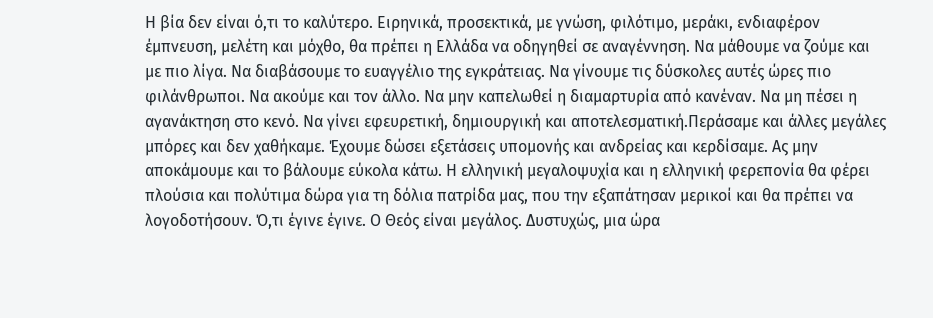Η βία δεν είναι ό,τι το καλύτερο. Ειρηνικά, προσεκτικά, με γνώση, φιλότιμο, μεράκι, ενδιαφέρον έμπνευση, μελέτη και μόχθο, θα πρέπει η Ελλάδα να οδηγηθεί σε αναγέννηση. Να μάθουμε να ζούμε και με πιο λίγα. Να διαβάσουμε το ευαγγέλιο της εγκράτειας. Να γίνουμε τις δύσκολες αυτές ώρες πιο φιλάνθρωποι. Να ακούμε και τον άλλο. Να μην καπελωθεί η διαμαρτυρία από κανέναν. Να μη πέσει η αγανάκτηση στο κενό. Να γίνει εφευρετική, δημιουργική και αποτελεσματική.Περάσαμε και άλλες μεγάλες μπόρες και δεν χαθήκαμε. Έχουμε δώσει εξετάσεις υπομονής και ανδρείας και κερδίσαμε. Ας μην αποκάμουμε και το βάλουμε εύκολα κάτω. Η ελληνική μεγαλοψυχία και η ελληνική φερεπονία θα φέρει πλούσια και πολύτιμα δώρα για τη δόλια πατρίδα μας, που την εξαπάτησαν μερικοί και θα πρέπει να λογοδοτήσουν. Ό,τι έγινε έγινε. Ο Θεός είναι μεγάλος. Δυστυχώς, μια ώρα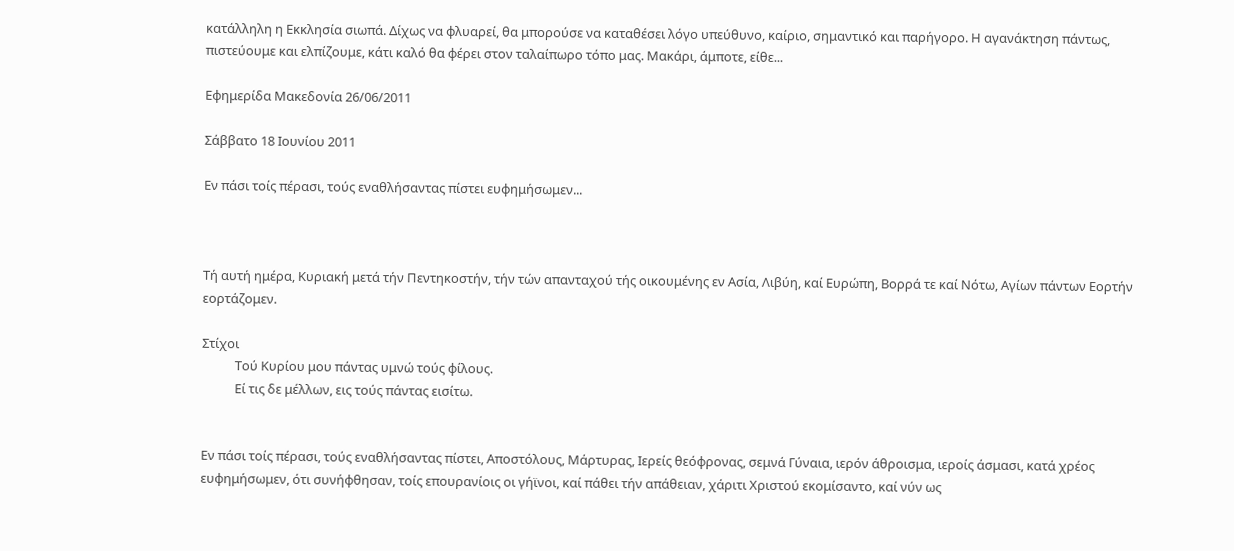κατάλληλη η Εκκλησία σιωπά. Δίχως να φλυαρεί, θα μπορούσε να καταθέσει λόγο υπεύθυνο, καίριο, σημαντικό και παρήγορο. Η αγανάκτηση πάντως, πιστεύουμε και ελπίζουμε, κάτι καλό θα φέρει στον ταλαίπωρο τόπο μας. Μακάρι, άμποτε, είθε...

Εφημερίδα Μακεδονία 26/06/2011

Σάββατο 18 Ιουνίου 2011

Εν πάσι τοίς πέρασι, τούς εναθλήσαντας πίστει ευφημήσωμεν...



Τή αυτή ημέρα, Κυριακή μετά τήν Πεντηκοστήν, τήν τών απανταχού τής οικουμένης εν Ασία, Λιβύη, καί Ευρώπη, Βορρά τε καί Νότω, Αγίων πάντων Εορτήν εορτάζομεν.

Στίχοι
           Τού Κυρίου μου πάντας υμνώ τούς φίλους.
           Εί τις δε μέλλων, εις τούς πάντας εισίτω.


Εν πάσι τοίς πέρασι, τούς εναθλήσαντας πίστει, Αποστόλους, Μάρτυρας, Ιερείς θεόφρονας, σεμνά Γύναια, ιερόν άθροισμα, ιεροίς άσμασι, κατά χρέος ευφημήσωμεν, ότι συνήφθησαν, τοίς επουρανίοις οι γήϊνοι, καί πάθει τήν απάθειαν, χάριτι Χριστού εκομίσαντο, καί νύν ως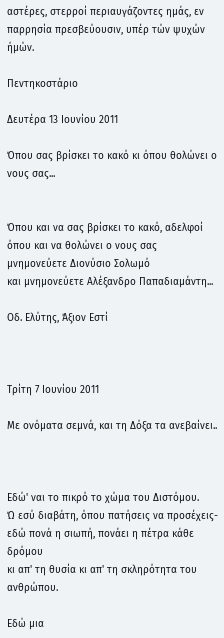αστέρες, στερροί περιαυγάζοντες ημάς, εν παρρησία πρεσβεύουσιν, υπέρ τών ψυχών ήμών.

Πεντηκοστάριο

Δευτέρα 13 Ιουνίου 2011

Όπου σας βρίσκει το κακό κι όπου θολώνει ο νους σας...


Όπου και να σας βρίσκει το κακό, αδελφοί
όπου και να θολώνει ο νους σας
μνημονεύετε Διονύσιο Σολωμό
και μνημονεύετε Αλέξανδρο Παπαδιαμάντη...

Οδ. Ελύτης, Άξιον Εστί



Τρίτη 7 Ιουνίου 2011

Με ονόματα σεμνά, και τη Δόξα τα ανεβαίνει..



Εδώ' ναι το πικρό το χώμα του Διστόμου.
Ώ εσύ διαβάτη, όπου πατήσεις να προσέχεις-
εδώ πονά η σιωπή, πονάει η πέτρα κάθε δρόμου
κι απ' τη θυσία κι απ' τη σκληρότητα του ανθρώπου.

Εδώ μια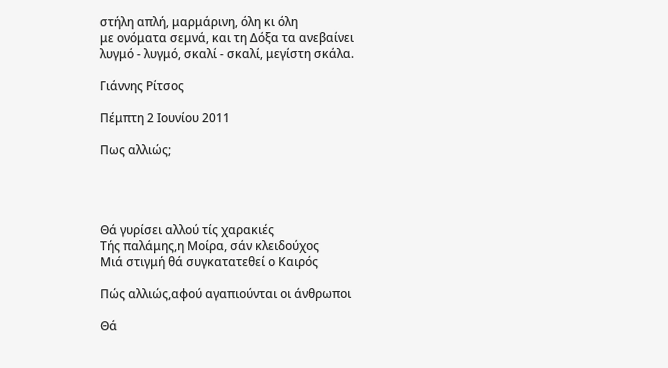στήλη απλή, μαρμάρινη, όλη κι όλη
με ονόματα σεμνά, και τη Δόξα τα ανεβαίνει
λυγμό - λυγμό, σκαλί - σκαλί, μεγίστη σκάλα.

Γιάννης Ρίτσος

Πέμπτη 2 Ιουνίου 2011

Πως αλλιώς;




Θά γυρίσει αλλού τίς χαρακιές
Τής παλάμης,η Μοίρα, σάν κλειδούχος
Μιά στιγμή θά συγκατατεθεί ο Καιρός

Πώς αλλιώς,αφού αγαπιούνται οι άνθρωποι

Θά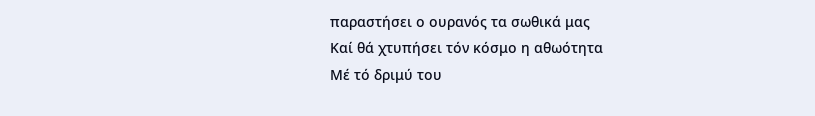παραστήσει ο ουρανός τα σωθικά μας
Καί θά χτυπήσει τόν κόσμο η αθωότητα
Μέ τό δριμύ του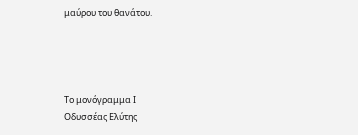μαύρου του θανάτου.




Το μονόγραμμα Ι
Οδυσσέας Ελύτης